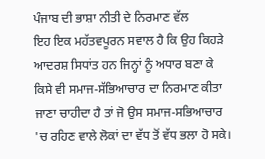ਪੰਜਾਬ ਦੀ ਭਾਸ਼ਾ ਨੀਤੀ ਦੇ ਨਿਰਮਾਣ ਵੱਲ
ਇਹ ਇਕ ਮਹੱਤਵਪੂਰਨ ਸਵਾਲ ਹੈ ਕਿ ਉਹ ਕਿਹੜੇ ਆਦਰਸ਼ ਸਿਧਾਂਤ ਹਨ ਜਿਨ੍ਹਾਂ ਨੂੰ ਅਧਾਰ ਬਣਾ ਕੇ ਕਿਸੇ ਵੀ ਸਮਾਜ-ਸੱਭਿਆਚਾਰ ਦਾ ਨਿਰਮਾਣ ਕੀਤਾ ਜਾਣਾ ਚਾਹੀਦਾ ਹੈ ਤਾਂ ਜੋ ਉਸ ਸਮਾਜ-ਸਭਿਆਚਾਰ 'ਚ ਰਹਿਣ ਵਾਲੇ ਲੋਕਾਂ ਦਾ ਵੱਧ ਤੋਂ ਵੱਧ ਭਲਾ ਹੋ ਸਕੇ।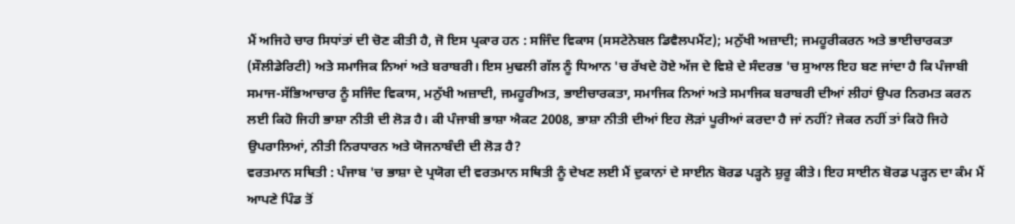ਮੈਂ ਅਜਿਹੇ ਚਾਰ ਸਿਧਾਂਤਾਂ ਦੀ ਚੋਣ ਕੀਤੀ ਹੈ, ਜੋ ਇਸ ਪ੍ਰਕਾਰ ਹਨ : ਸਜਿੰਦ ਵਿਕਾਸ (ਸਸਟੇਨੇਬਲ ਡਿਵੈਲਪਮੈਂਟ); ਮਨੁੱਖੀ ਅਜ਼ਾਦੀ; ਜਮਹੂਰੀਕਰਨ ਅਤੇ ਭਾਈਚਾਰਕਤਾ (ਸੌਲੀਡੇਰਿਟੀ) ਅਤੇ ਸਮਾਜਿਕ ਨਿਆਂ ਅਤੇ ਬਰਾਬਰੀ। ਇਸ ਮੁਢਲੀ ਗੱਲ ਨੂੰ ਧਿਆਨ 'ਚ ਰੱਖਦੇ ਹੋਏ ਅੱਜ ਦੇ ਵਿਸ਼ੇ ਦੇ ਸੰਦਰਭ 'ਚ ਸੁਆਲ ਇਹ ਬਣ ਜਾਂਦਾ ਹੈ ਕਿ ਪੰਜਾਬੀ ਸਮਾਜ-ਸੱਭਿਆਚਾਰ ਨੂੰ ਸਜਿੰਦ ਵਿਕਾਸ, ਮਨੁੱਖੀ ਅਜ਼ਾਦੀ, ਜਮਹੂਰੀਅਤ, ਭਾਈਚਾਰਕਤਾ, ਸਮਾਜਿਕ ਨਿਆਂ ਅਤੇ ਸਮਾਜਿਕ ਬਰਾਬਰੀ ਦੀਆਂ ਲੀਹਾਂ ਉਪਰ ਨਿਰਮਤ ਕਰਨ ਲਈ ਕਿਹੋ ਜਿਹੀ ਭਾਸ਼ਾ ਨੀਤੀ ਦੀ ਲੋੜ ਹੈ। ਕੀ ਪੰਜਾਬੀ ਭਾਸ਼ਾ ਐਕਟ 2008, ਭਾਸ਼ਾ ਨੀਤੀ ਦੀਆਂ ਇਹ ਲੋੜਾਂ ਪੂਰੀਆਂ ਕਰਦਾ ਹੈ ਜਾਂ ਨਹੀਂ? ਜੇਕਰ ਨਹੀਂ ਤਾਂ ਕਿਹੋ ਜਿਹੇ ਉਪਰਾਲਿਆਂ, ਨੀਤੀ ਨਿਰਧਾਰਨ ਅਤੇ ਯੋਜਨਾਬੰਦੀ ਦੀ ਲੋੜ ਹੈ?
ਵਰਤਮਾਨ ਸਥਿਤੀ : ਪੰਜਾਬ 'ਚ ਭਾਸ਼ਾ ਦੇ ਪ੍ਰਯੋਗ ਦੀ ਵਰਤਮਾਨ ਸਥਿਤੀ ਨੂੰ ਦੇਖਣ ਲਈ ਮੈਂ ਦੁਕਾਨਾਂ ਦੇ ਸਾਈਨ ਬੋਰਡ ਪੜ੍ਹਨੇ ਸ਼ੁਰੂ ਕੀਤੇ। ਇਹ ਸਾਈਨ ਬੋਰਡ ਪੜ੍ਹਨ ਦਾ ਕੰਮ ਮੈਂ ਆਪਣੇ ਪਿੰਡ ਤੋਂ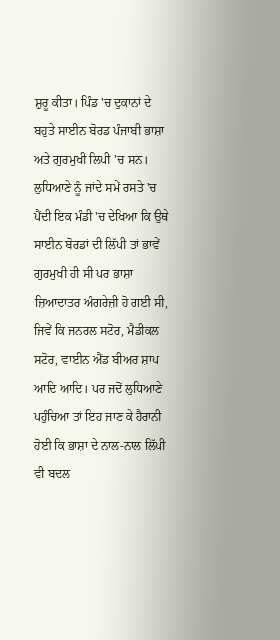ਸ਼ੁਰੂ ਕੀਤਾ। ਪਿੰਡ 'ਚ ਦੁਕਾਨਾਂ ਦੇ ਬਹੁਤੇ ਸਾਈਨ ਬੋਰਡ ਪੰਜਾਬੀ ਭਾਸ਼ਾ ਅਤੇ ਗੁਰਮੁਖੀ ਲਿਪੀ 'ਚ ਸਨ। ਲੁਧਿਆਣੇ ਨੂੰ ਜਾਂਦੇ ਸਮੇਂ ਰਸਤੇ 'ਚ ਪੈਂਦੀ ਇਕ ਮੰਡੀ 'ਚ ਦੇਖਿਆ ਕਿ ਉਥੇ ਸਾਈਨ ਬੋਰਡਾਂ ਦੀ ਲਿੱਪੀ ਤਾਂ ਭਾਵੇਂ ਗੁਰਮੁਖੀ ਹੀ ਸੀ ਪਰ ਭਾਸ਼ਾ ਜ਼ਿਆਦਾਤਰ ਅੰਗਰੇਜ਼ੀ ਹੋ ਗਈ ਸੀ, ਜਿਵੇਂ ਕਿ ਜਨਰਲ ਸਟੋਰ, ਮੈਡੀਕਲ ਸਟੋਰ, ਵਾਈਨ ਐਂਡ ਬੀਅਰ ਸ਼ਾਪ ਆਦਿ ਆਦਿ। ਪਰ ਜਦੋਂ ਲੁਧਿਆਣੇ ਪਹੁੰਚਿਆ ਤਾਂ ਇਹ ਜਾਣ ਕੇ ਹੈਰਾਨੀ ਹੋਈ ਕਿ ਭਾਸ਼ਾ ਦੇ ਨਾਲ-ਨਾਲ ਲਿੱਪੀ ਵੀ ਬਦਲ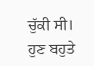ਚੁੱਕੀ ਸੀ। ਹੁਣ ਬਹੁਤੇ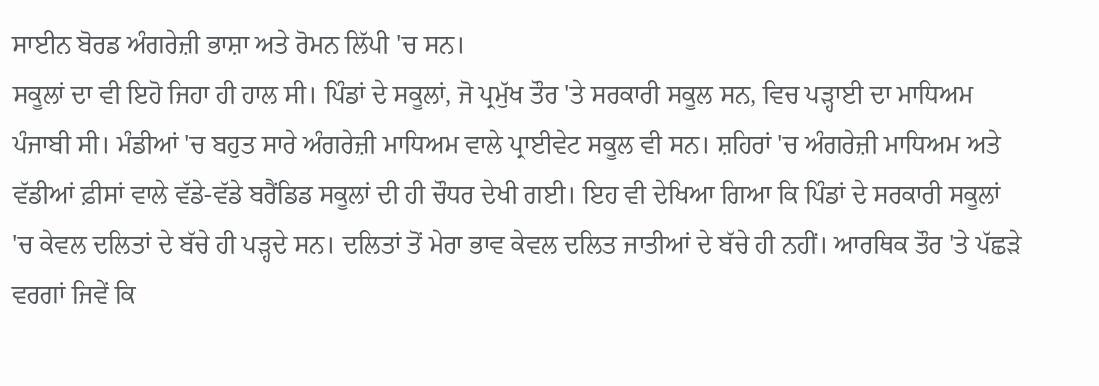ਸਾਈਨ ਬੋਰਡ ਅੰਗਰੇਜ਼ੀ ਭਾਸ਼ਾ ਅਤੇ ਰੋਮਨ ਲਿੱਪੀ 'ਚ ਸਨ।
ਸਕੂਲਾਂ ਦਾ ਵੀ ਇਹੋ ਜਿਹਾ ਹੀ ਹਾਲ ਸੀ। ਪਿੰਡਾਂ ਦੇ ਸਕੂਲਾਂ, ਜੋ ਪ੍ਰਮੁੱਖ ਤੌਰ 'ਤੇ ਸਰਕਾਰੀ ਸਕੂਲ ਸਨ, ਵਿਚ ਪੜ੍ਹਾਈ ਦਾ ਮਾਧਿਅਮ ਪੰਜਾਬੀ ਸੀ। ਮੰਡੀਆਂ 'ਚ ਬਹੁਤ ਸਾਰੇ ਅੰਗਰੇਜ਼ੀ ਮਾਧਿਅਮ ਵਾਲੇ ਪ੍ਰਾਈਵੇਟ ਸਕੂਲ ਵੀ ਸਨ। ਸ਼ਹਿਰਾਂ 'ਚ ਅੰਗਰੇਜ਼ੀ ਮਾਧਿਅਮ ਅਤੇ ਵੱਡੀਆਂ ਫ਼ੀਸਾਂ ਵਾਲੇ ਵੱਡੇ-ਵੱਡੇ ਬਰੈਂਡਿਡ ਸਕੂਲਾਂ ਦੀ ਹੀ ਚੌਧਰ ਦੇਖੀ ਗਈ। ਇਹ ਵੀ ਦੇਖਿਆ ਗਿਆ ਕਿ ਪਿੰਡਾਂ ਦੇ ਸਰਕਾਰੀ ਸਕੂਲਾਂ 'ਚ ਕੇਵਲ ਦਲਿਤਾਂ ਦੇ ਬੱਚੇ ਹੀ ਪੜ੍ਹਦੇ ਸਨ। ਦਲਿਤਾਂ ਤੋਂ ਮੇਰਾ ਭਾਵ ਕੇਵਲ ਦਲਿਤ ਜਾਤੀਆਂ ਦੇ ਬੱਚੇ ਹੀ ਨਹੀਂ। ਆਰਥਿਕ ਤੌਰ 'ਤੇ ਪੱਛੜੇ ਵਰਗਾਂ ਜਿਵੇਂ ਕਿ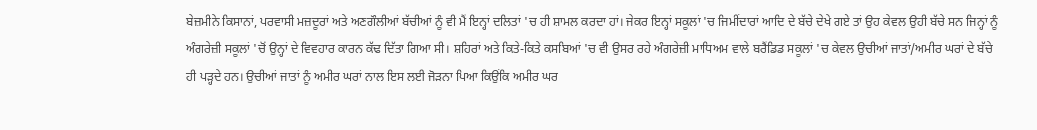ਬੇਜ਼ਮੀਨੇ ਕਿਸਾਨਾਂ, ਪਰਵਾਸੀ ਮਜ਼ਦੂਰਾਂ ਅਤੇ ਅਣਗੌਲੀਆਂ ਬੱਚੀਆਂ ਨੂੰ ਵੀ ਮੈਂ ਇਨ੍ਹਾਂ ਦਲਿਤਾਂ 'ਚ ਹੀ ਸ਼ਾਮਲ ਕਰਦਾ ਹਾਂ। ਜੇਕਰ ਇਨ੍ਹਾਂ ਸਕੂਲਾਂ 'ਚ ਜਿਮੀਂਦਾਰਾਂ ਆਦਿ ਦੇ ਬੱਚੇ ਦੇਖੇ ਗਏ ਤਾਂ ਉਹ ਕੇਵਲ ਉਹੀ ਬੱਚੇ ਸਨ ਜਿਨ੍ਹਾਂ ਨੂੰ ਅੰਗਰੇਜ਼ੀ ਸਕੂਲਾਂ 'ਚੋਂ ਉਨ੍ਹਾਂ ਦੇ ਵਿਵਹਾਰ ਕਾਰਨ ਕੱਢ ਦਿੱਤਾ ਗਿਆ ਸੀ। ਸ਼ਹਿਰਾਂ ਅਤੇ ਕਿਤੇ-ਕਿਤੇ ਕਸਬਿਆਂ 'ਚ ਵੀ ਉਸਰ ਰਹੇ ਅੰਗਰੇਜ਼ੀ ਮਾਧਿਅਮ ਵਾਲੇ ਬਰੈਂਡਿਡ ਸਕੂਲਾਂ 'ਚ ਕੇਵਲ ਉਚੀਆਂ ਜਾਤਾਂ/ਅਮੀਰ ਘਰਾਂ ਦੇ ਬੱਚੇ ਹੀ ਪੜ੍ਹਦੇ ਹਨ। ਉਚੀਆਂ ਜਾਤਾਂ ਨੂੰ ਅਮੀਰ ਘਰਾਂ ਨਾਲ ਇਸ ਲਈ ਜੋੜਨਾ ਪਿਆ ਕਿਉਂਕਿ ਅਮੀਰ ਘਰ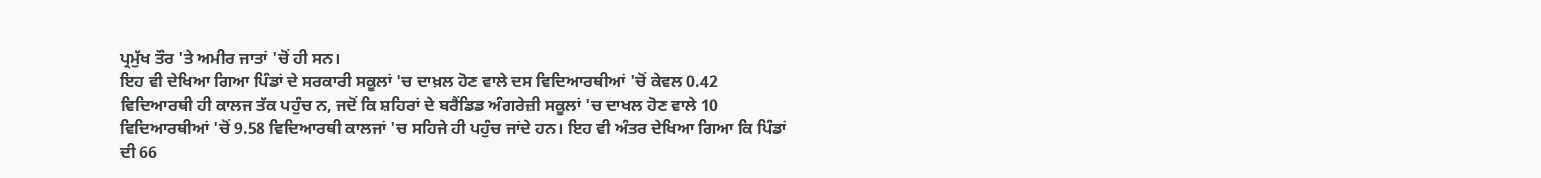ਪ੍ਰਮੁੱਖ ਤੌਰ 'ਤੇ ਅਮੀਰ ਜਾਤਾਂ 'ਚੋਂ ਹੀ ਸਨ।
ਇਹ ਵੀ ਦੇਖਿਆ ਗਿਆ ਪਿੰਡਾਂ ਦੇ ਸਰਕਾਰੀ ਸਕੂਲਾਂ 'ਚ ਦਾਖ਼ਲ ਹੋਣ ਵਾਲੇ ਦਸ ਵਿਦਿਆਰਥੀਆਂ 'ਚੋਂ ਕੇਵਲ 0.42 ਵਿਦਿਆਰਥੀ ਹੀ ਕਾਲਜ ਤੱਕ ਪਹੁੰਚ ਨ, ਜਦੋਂ ਕਿ ਸ਼ਹਿਰਾਂ ਦੇ ਬਰੈਂਡਿਡ ਅੰਗਰੇਜ਼ੀ ਸਕੂਲਾਂ 'ਚ ਦਾਖਲ ਹੋਣ ਵਾਲੇ 10 ਵਿਦਿਆਰਥੀਆਂ 'ਚੋਂ 9.58 ਵਿਦਿਆਰਥੀ ਕਾਲਜਾਂ 'ਚ ਸਹਿਜੇ ਹੀ ਪਹੁੰਚ ਜਾਂਦੇ ਹਨ। ਇਹ ਵੀ ਅੰਤਰ ਦੇਖਿਆ ਗਿਆ ਕਿ ਪਿੰਡਾਂ ਦੀ 66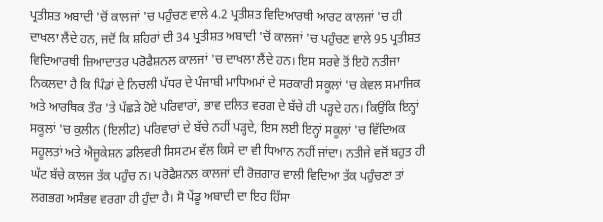ਪ੍ਰਤੀਸ਼ਤ ਅਬਾਦੀ 'ਚੋਂ ਕਾਲਜਾਂ 'ਚ ਪਹੁੰਚਣ ਵਾਲੇ 4.2 ਪ੍ਰਤੀਸ਼ਤ ਵਿਦਿਆਰਥੀ ਆਰਟ ਕਾਲਜਾਂ 'ਚ ਹੀ ਦਾਖਲਾ ਲੈਂਦੇ ਹਨ, ਜਦੋਂ ਕਿ ਸ਼ਹਿਰਾਂ ਦੀ 34 ਪ੍ਰਤੀਸ਼ਤ ਅਬਾਦੀ 'ਚੋਂ ਕਾਲਜਾਂ 'ਚ ਪਹੁੰਚਣ ਵਾਲੇ 95 ਪ੍ਰਤੀਸ਼ਤ ਵਿਦਿਆਰਥੀ ਜ਼ਿਆਦਾਤਰ ਪਰੋਫੈਸ਼ਨਲ ਕਾਲਜਾਂ 'ਚ ਦਾਖਲਾ ਲੈਂਦੇ ਹਨ। ਇਸ ਸਰਵੇ ਤੋਂ ਇਹੋ ਨਤੀਜਾ ਨਿਕਲਦਾ ਹੈ ਕਿ ਪਿੰਡਾਂ ਦੇ ਨਿਚਲੀ ਪੱਧਰ ਦੇ ਪੰਜਾਬੀ ਮਾਧਿਅਮਾਂ ਦੇ ਸਰਕਾਰੀ ਸਕੂਲਾਂ 'ਚ ਕੇਵਲ ਸਮਾਜਿਕ ਅਤੇ ਆਰਥਿਕ ਤੌਰ 'ਤੇ ਪੱਛੜੇ ਹੋਏ ਪਰਿਵਾਰਾਂ, ਭਾਵ ਦਲਿਤ ਵਰਗ ਦੇ ਬੱਚੇ ਹੀ ਪੜ੍ਹਦੇ ਹਨ। ਕਿਉਂਕਿ ਇਨ੍ਹਾਂ ਸਕੂਲਾਂ 'ਚ ਕੁਲੀਨ (ਇਲੀਟ) ਪਰਿਵਾਰਾਂ ਦੇ ਬੱਚੇ ਨਹੀਂ ਪੜ੍ਹਦੇ, ਇਸ ਲਈ ਇਨ੍ਹਾਂ ਸਕੂਲਾਂ 'ਚ ਵਿੱਦਿਅਕ ਸਹੂਲਤਾਂ ਅਤੇ ਐਜੂਕੇਸ਼ਨ ਡਲਿਵਰੀ ਸਿਸਟਮ ਵੱਲ ਕਿਸੇ ਦਾ ਵੀ ਧਿਆਨ ਨਹੀਂ ਜਾਂਦਾ। ਨਤੀਜੇ ਵਜੋਂ ਬਹੁਤ ਹੀ ਘੱਟ ਬੱਚੇ ਕਾਲਜ ਤੱਕ ਪਹੁੰਚ ਨ। ਪਰੋਫੈਸ਼ਨਲ ਕਾਲਜਾਂ ਦੀ ਰੋਜ਼ਗਾਰ ਵਾਲੀ ਵਿਦਿਆ ਤੱਕ ਪਹੁੰਚਣਾ ਤਾਂ ਲਗਭਗ ਅਸੰਭਵ ਵਰਗਾ ਹੀ ਹੁੰਦਾ ਹੈ। ਸੋ ਪੇਂਡੂ ਅਬਾਦੀ ਦਾ ਇਹ ਹਿੱਸਾ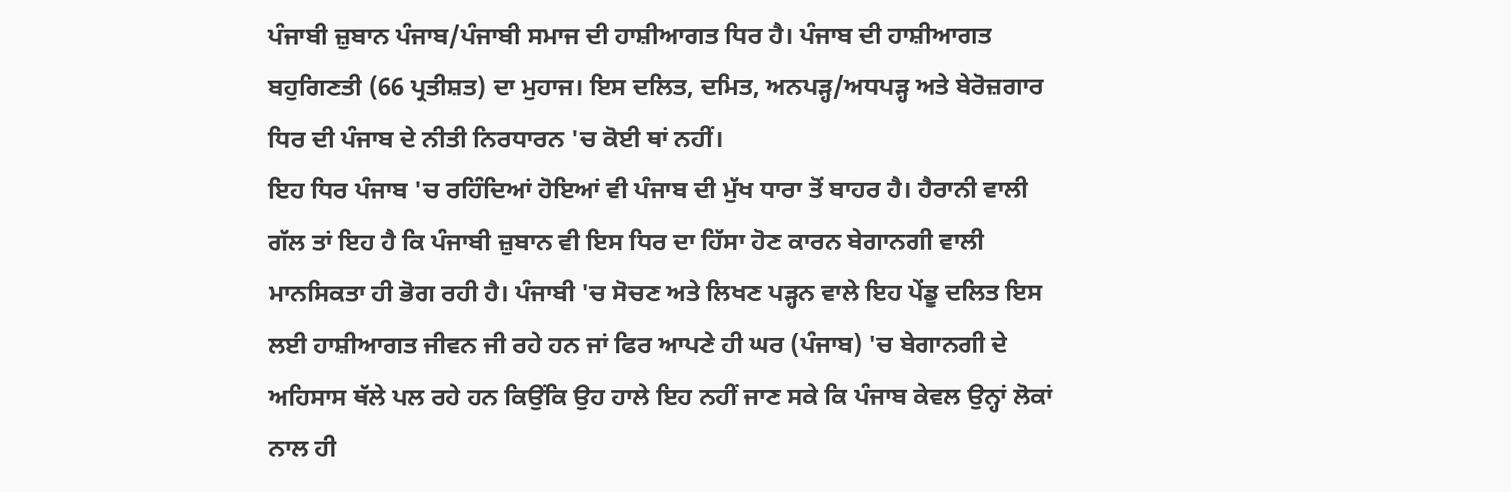ਪੰਜਾਬੀ ਜ਼ੁਬਾਨ ਪੰਜਾਬ/ਪੰਜਾਬੀ ਸਮਾਜ ਦੀ ਹਾਸ਼ੀਆਗਤ ਧਿਰ ਹੈ। ਪੰਜਾਬ ਦੀ ਹਾਸ਼ੀਆਗਤ ਬਹੁਗਿਣਤੀ (66 ਪ੍ਰਤੀਸ਼ਤ) ਦਾ ਮੁਹਾਜ। ਇਸ ਦਲਿਤ, ਦਮਿਤ, ਅਨਪੜ੍ਹ/ਅਧਪੜ੍ਹ ਅਤੇ ਬੇਰੋਜ਼ਗਾਰ ਧਿਰ ਦੀ ਪੰਜਾਬ ਦੇ ਨੀਤੀ ਨਿਰਧਾਰਨ 'ਚ ਕੋਈ ਥਾਂ ਨਹੀਂ।
ਇਹ ਧਿਰ ਪੰਜਾਬ 'ਚ ਰਹਿੰਦਿਆਂ ਹੋਇਆਂ ਵੀ ਪੰਜਾਬ ਦੀ ਮੁੱਖ ਧਾਰਾ ਤੋਂ ਬਾਹਰ ਹੈ। ਹੈਰਾਨੀ ਵਾਲੀ ਗੱਲ ਤਾਂ ਇਹ ਹੈ ਕਿ ਪੰਜਾਬੀ ਜ਼ੁਬਾਨ ਵੀ ਇਸ ਧਿਰ ਦਾ ਹਿੱਸਾ ਹੋਣ ਕਾਰਨ ਬੇਗਾਨਗੀ ਵਾਲੀ ਮਾਨਸਿਕਤਾ ਹੀ ਭੋਗ ਰਹੀ ਹੈ। ਪੰਜਾਬੀ 'ਚ ਸੋਚਣ ਅਤੇ ਲਿਖਣ ਪੜ੍ਹਨ ਵਾਲੇ ਇਹ ਪੇਂਡੂ ਦਲਿਤ ਇਸ ਲਈ ਹਾਸ਼ੀਆਗਤ ਜੀਵਨ ਜੀ ਰਹੇ ਹਨ ਜਾਂ ਫਿਰ ਆਪਣੇ ਹੀ ਘਰ (ਪੰਜਾਬ) 'ਚ ਬੇਗਾਨਗੀ ਦੇ ਅਹਿਸਾਸ ਥੱਲੇ ਪਲ ਰਹੇ ਹਨ ਕਿਉਂਕਿ ਉਹ ਹਾਲੇ ਇਹ ਨਹੀਂ ਜਾਣ ਸਕੇ ਕਿ ਪੰਜਾਬ ਕੇਵਲ ਉਨ੍ਹਾਂ ਲੋਕਾਂ ਨਾਲ ਹੀ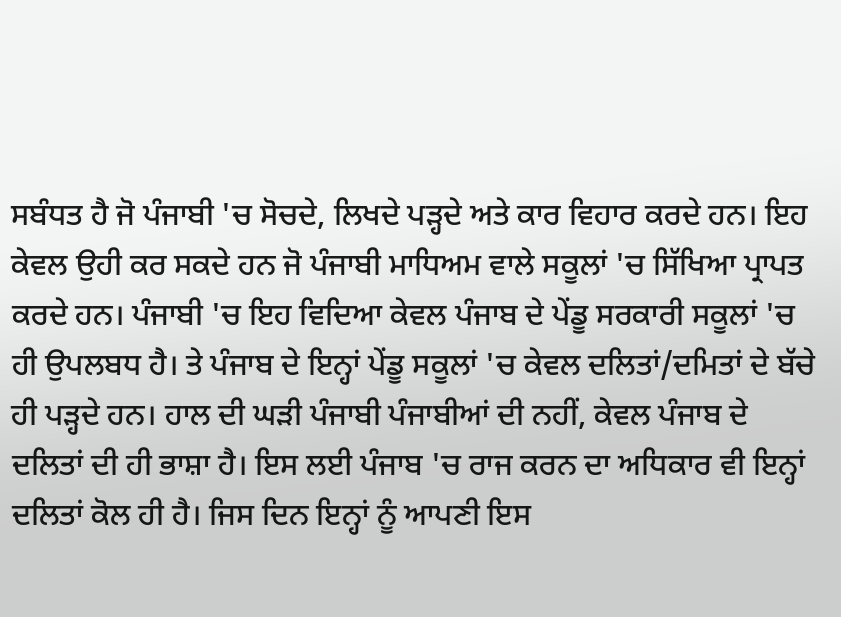ਸਬੰਧਤ ਹੈ ਜੋ ਪੰਜਾਬੀ 'ਚ ਸੋਚਦੇ, ਲਿਖਦੇ ਪੜ੍ਹਦੇ ਅਤੇ ਕਾਰ ਵਿਹਾਰ ਕਰਦੇ ਹਨ। ਇਹ ਕੇਵਲ ਉਹੀ ਕਰ ਸਕਦੇ ਹਨ ਜੋ ਪੰਜਾਬੀ ਮਾਧਿਅਮ ਵਾਲੇ ਸਕੂਲਾਂ 'ਚ ਸਿੱਖਿਆ ਪ੍ਰਾਪਤ ਕਰਦੇ ਹਨ। ਪੰਜਾਬੀ 'ਚ ਇਹ ਵਿਦਿਆ ਕੇਵਲ ਪੰਜਾਬ ਦੇ ਪੇਂਡੂ ਸਰਕਾਰੀ ਸਕੂਲਾਂ 'ਚ ਹੀ ਉਪਲਬਧ ਹੈ। ਤੇ ਪੰਜਾਬ ਦੇ ਇਨ੍ਹਾਂ ਪੇਂਡੂ ਸਕੂਲਾਂ 'ਚ ਕੇਵਲ ਦਲਿਤਾਂ/ਦਮਿਤਾਂ ਦੇ ਬੱਚੇ ਹੀ ਪੜ੍ਹਦੇ ਹਨ। ਹਾਲ ਦੀ ਘੜੀ ਪੰਜਾਬੀ ਪੰਜਾਬੀਆਂ ਦੀ ਨਹੀਂ, ਕੇਵਲ ਪੰਜਾਬ ਦੇ ਦਲਿਤਾਂ ਦੀ ਹੀ ਭਾਸ਼ਾ ਹੈ। ਇਸ ਲਈ ਪੰਜਾਬ 'ਚ ਰਾਜ ਕਰਨ ਦਾ ਅਧਿਕਾਰ ਵੀ ਇਨ੍ਹਾਂ ਦਲਿਤਾਂ ਕੋਲ ਹੀ ਹੈ। ਜਿਸ ਦਿਨ ਇਨ੍ਹਾਂ ਨੂੰ ਆਪਣੀ ਇਸ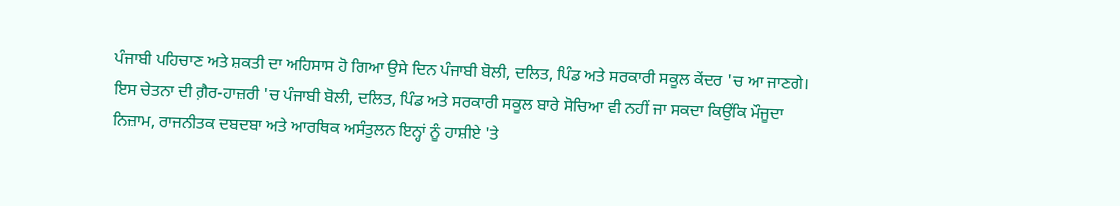ਪੰਜਾਬੀ ਪਹਿਚਾਣ ਅਤੇ ਸ਼ਕਤੀ ਦਾ ਅਹਿਸਾਸ ਹੋ ਗਿਆ ਉਸੇ ਦਿਨ ਪੰਜਾਬੀ ਬੋਲੀ, ਦਲਿਤ, ਪਿੰਡ ਅਤੇ ਸਰਕਾਰੀ ਸਕੂਲ ਕੇਂਦਰ 'ਚ ਆ ਜਾਣਗੇ। ਇਸ ਚੇਤਨਾ ਦੀ ਗ਼ੈਰ-ਹਾਜ਼ਰੀ 'ਚ ਪੰਜਾਬੀ ਬੋਲੀ, ਦਲਿਤ, ਪਿੰਡ ਅਤੇ ਸਰਕਾਰੀ ਸਕੂਲ ਬਾਰੇ ਸੋਚਿਆ ਵੀ ਨਹੀਂ ਜਾ ਸਕਦਾ ਕਿਉਂਕਿ ਮੌਜੂਦਾ ਨਿਜ਼ਾਮ, ਰਾਜਨੀਤਕ ਦਬਦਬਾ ਅਤੇ ਆਰਥਿਕ ਅਸੰਤੁਲਨ ਇਨ੍ਹਾਂ ਨੂੰ ਹਾਸ਼ੀਏ 'ਤੇ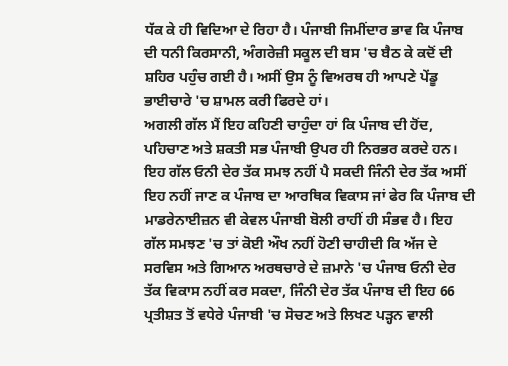ਧੱਕ ਕੇ ਹੀ ਵਿਦਿਆ ਦੇ ਰਿਹਾ ਹੈ। ਪੰਜਾਬੀ ਜਿਮੀਂਦਾਰ ਭਾਵ ਕਿ ਪੰਜਾਬ ਦੀ ਧਨੀ ਕਿਰਸਾਨੀ, ਅੰਗਰੇਜ਼ੀ ਸਕੂਲ ਦੀ ਬਸ 'ਚ ਬੈਠ ਕੇ ਕਦੋਂ ਦੀ ਸ਼ਹਿਰ ਪਹੁੰਚ ਗਈ ਹੈ। ਅਸੀਂ ਉਸ ਨੂੰ ਵਿਅਰਥ ਹੀ ਆਪਣੇ ਪੇਂਡੂ ਭਾਈਚਾਰੇ 'ਚ ਸ਼ਾਮਲ ਕਰੀ ਫਿਰਦੇ ਹਾਂ।
ਅਗਲੀ ਗੱਲ ਮੈਂ ਇਹ ਕਹਿਣੀ ਚਾਹੁੰਦਾ ਹਾਂ ਕਿ ਪੰਜਾਬ ਦੀ ਹੋਂਦ, ਪਹਿਚਾਣ ਅਤੇ ਸ਼ਕਤੀ ਸਭ ਪੰਜਾਬੀ ਉਪਰ ਹੀ ਨਿਰਭਰ ਕਰਦੇ ਹਨ। ਇਹ ਗੱਲ ਓਨੀ ਦੇਰ ਤੱਕ ਸਮਝ ਨਹੀਂ ਪੈ ਸਕਦੀ ਜਿੰਨੀ ਦੇਰ ਤੱਕ ਅਸੀਂ ਇਹ ਨਹੀਂ ਜਾਣ ਕ ਪੰਜਾਬ ਦਾ ਆਰਥਿਕ ਵਿਕਾਸ ਜਾਂ ਫੇਰ ਕਿ ਪੰਜਾਬ ਦੀ ਮਾਡਰੇਨਾਈਜ਼ਨ ਵੀ ਕੇਵਲ ਪੰਜਾਬੀ ਬੋਲੀ ਰਾਹੀਂ ਹੀ ਸੰਭਵ ਹੈ। ਇਹ ਗੱਲ ਸਮਝਣ 'ਚ ਤਾਂ ਕੋਈ ਔਖ ਨਹੀਂ ਹੋਣੀ ਚਾਹੀਦੀ ਕਿ ਅੱਜ ਦੇ ਸਰਵਿਸ ਅਤੇ ਗਿਆਨ ਅਰਥਚਾਰੇ ਦੇ ਜ਼ਮਾਨੇ 'ਚ ਪੰਜਾਬ ਓਨੀ ਦੇਰ ਤੱਕ ਵਿਕਾਸ ਨਹੀਂ ਕਰ ਸਕਦਾ, ਜਿੰਨੀ ਦੇਰ ਤੱਕ ਪੰਜਾਬ ਦੀ ਇਹ 66 ਪ੍ਰਤੀਸ਼ਤ ਤੋਂ ਵਧੇਰੇ ਪੰਜਾਬੀ 'ਚ ਸੋਚਣ ਅਤੇ ਲਿਖਣ ਪੜ੍ਹਨ ਵਾਲੀ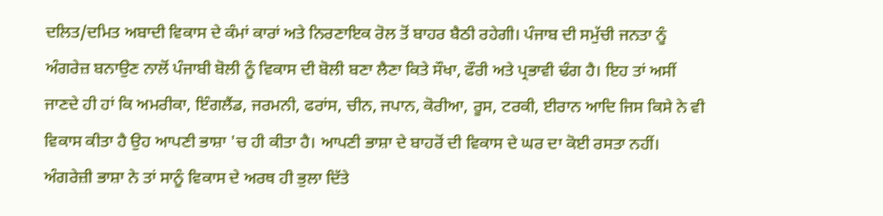ਦਲਿਤ/ਦਮਿਤ ਅਬਾਦੀ ਵਿਕਾਸ ਦੇ ਕੰਮਾਂ ਕਾਰਾਂ ਅਤੇ ਨਿਰਣਾਇਕ ਰੋਲ ਤੋਂ ਬਾਹਰ ਬੈਠੀ ਰਹੇਗੀ। ਪੰਜਾਬ ਦੀ ਸਮੁੱਚੀ ਜਨਤਾ ਨੂੰ ਅੰਗਰੇਜ਼ ਬਨਾਉਣ ਨਾਲੋਂ ਪੰਜਾਬੀ ਬੋਲੀ ਨੂੰ ਵਿਕਾਸ ਦੀ ਬੋਲੀ ਬਣਾ ਲੈਣਾ ਕਿਤੇ ਸੌਖਾ, ਫੌਰੀ ਅਤੇ ਪ੍ਰਭਾਵੀ ਢੰਗ ਹੈ। ਇਹ ਤਾਂ ਅਸੀਂ ਜਾਣਦੇ ਹੀ ਹਾਂ ਕਿ ਅਮਰੀਕਾ, ਇੰਗਲੈਂਡ, ਜਰਮਨੀ, ਫਰਾਂਸ, ਚੀਨ, ਜਪਾਨ, ਕੋਰੀਆ, ਰੂਸ, ਟਰਕੀ, ਈਰਾਨ ਆਦਿ ਜਿਸ ਕਿਸੇ ਨੇ ਵੀ ਵਿਕਾਸ ਕੀਤਾ ਹੈ ਉਹ ਆਪਣੀ ਭਾਸ਼ਾ 'ਚ ਹੀ ਕੀਤਾ ਹੈ। ਆਪਣੀ ਭਾਸ਼ਾ ਦੇ ਬਾਹਰੋਂ ਦੀ ਵਿਕਾਸ ਦੇ ਘਰ ਦਾ ਕੋਈ ਰਸਤਾ ਨਹੀਂ।
ਅੰਗਰੇਜ਼ੀ ਭਾਸ਼ਾ ਨੇ ਤਾਂ ਸਾਨੂੰ ਵਿਕਾਸ ਦੇ ਅਰਥ ਹੀ ਭੁਲਾ ਦਿੱਤੇ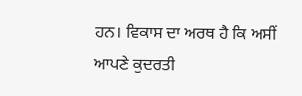ਹਨ। ਵਿਕਾਸ ਦਾ ਅਰਥ ਹੈ ਕਿ ਅਸੀਂ ਆਪਣੇ ਕੁਦਰਤੀ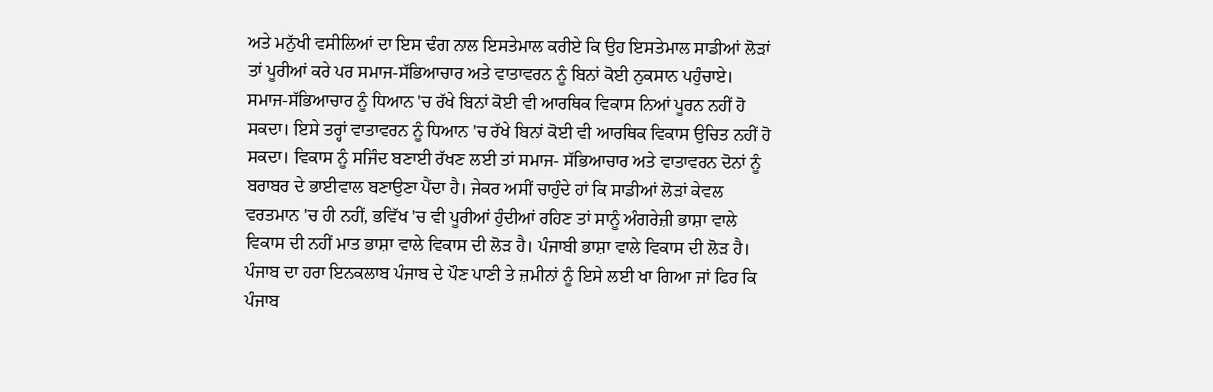ਅਤੇ ਮਨੁੱਖੀ ਵਸੀਲਿਆਂ ਦਾ ਇਸ ਢੰਗ ਨਾਲ ਇਸਤੇਮਾਲ ਕਰੀਏ ਕਿ ਉਹ ਇਸਤੇਮਾਲ ਸਾਡੀਆਂ ਲੋੜਾਂ ਤਾਂ ਪੂਰੀਆਂ ਕਰੇ ਪਰ ਸਮਾਜ-ਸੱਭਿਆਚਾਰ ਅਤੇ ਵਾਤਾਵਰਨ ਨੂੰ ਬਿਨਾਂ ਕੋਈ ਨੁਕਸਾਨ ਪਹੁੰਚਾਏ। ਸਮਾਜ-ਸੱਭਿਆਚਾਰ ਨੂੰ ਧਿਆਨ 'ਚ ਰੱਖੇ ਬਿਨਾਂ ਕੋਈ ਵੀ ਆਰਥਿਕ ਵਿਕਾਸ ਨਿਆਂ ਪੂਰਨ ਨਹੀਂ ਹੋ ਸਕਦਾ। ਇਸੇ ਤਰ੍ਹਾਂ ਵਾਤਾਵਰਨ ਨੂੰ ਧਿਆਨ 'ਚ ਰੱਖੇ ਬਿਨਾਂ ਕੋਈ ਵੀ ਆਰਥਿਕ ਵਿਕਾਸ ਉਚਿਤ ਨਹੀਂ ਹੋ ਸਕਦਾ। ਵਿਕਾਸ ਨੂੰ ਸਜਿੰਦ ਬਣਾਈ ਰੱਖਣ ਲਈ ਤਾਂ ਸਮਾਜ- ਸੱਭਿਆਚਾਰ ਅਤੇ ਵਾਤਾਵਰਨ ਦੋਨਾਂ ਨੂੰ ਬਰਾਬਰ ਦੇ ਭਾਈਵਾਲ ਬਣਾਉਣਾ ਪੈਂਦਾ ਹੈ। ਜੇਕਰ ਅਸੀਂ ਚਾਹੁੰਦੇ ਹਾਂ ਕਿ ਸਾਡੀਆਂ ਲੋੜਾਂ ਕੇਵਲ ਵਰਤਮਾਨ 'ਚ ਹੀ ਨਹੀਂ, ਭਵਿੱਖ 'ਚ ਵੀ ਪੂਰੀਆਂ ਹੁੰਦੀਆਂ ਰਹਿਣ ਤਾਂ ਸਾਨੂੰ ਅੰਗਰੇਜ਼ੀ ਭਾਸ਼ਾ ਵਾਲੇ ਵਿਕਾਸ ਦੀ ਨਹੀਂ ਮਾਤ ਭਾਸ਼ਾ ਵਾਲੇ ਵਿਕਾਸ ਦੀ ਲੋੜ ਹੈ। ਪੰਜਾਬੀ ਭਾਸ਼ਾ ਵਾਲੇ ਵਿਕਾਸ ਦੀ ਲੋੜ ਹੈ। ਪੰਜਾਬ ਦਾ ਹਰਾ ਇਨਕਲਾਬ ਪੰਜਾਬ ਦੇ ਪੌਣ ਪਾਣੀ ਤੇ ਜ਼ਮੀਨਾਂ ਨੂੰ ਇਸੇ ਲਈ ਖਾ ਗਿਆ ਜਾਂ ਫਿਰ ਕਿ ਪੰਜਾਬ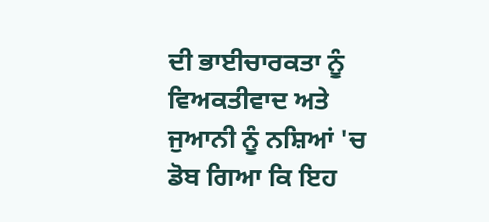ਦੀ ਭਾਈਚਾਰਕਤਾ ਨੂੰ ਵਿਅਕਤੀਵਾਦ ਅਤੇ ਜੁਆਨੀ ਨੂੰ ਨਸ਼ਿਆਂ 'ਚ ਡੋਬ ਗਿਆ ਕਿ ਇਹ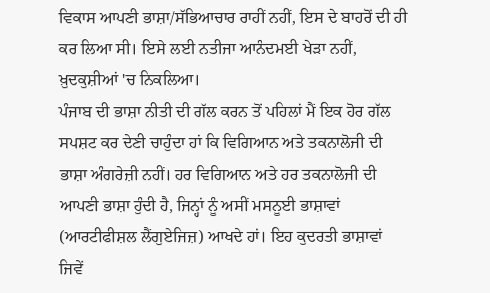ਵਿਕਾਸ ਆਪਣੀ ਭਾਸ਼ਾ/ਸੱਭਿਆਚਾਰ ਰਾਹੀਂ ਨਹੀਂ, ਇਸ ਦੇ ਬਾਹਰੋਂ ਦੀ ਹੀ ਕਰ ਲਿਆ ਸੀ। ਇਸੇ ਲਈ ਨਤੀਜਾ ਆਨੰਦਮਈ ਖੇੜਾ ਨਹੀਂ, ਖ਼ੁਦਕੁਸ਼ੀਆਂ 'ਚ ਨਿਕਲਿਆ।
ਪੰਜਾਬ ਦੀ ਭਾਸ਼ਾ ਨੀਤੀ ਦੀ ਗੱਲ ਕਰਨ ਤੋਂ ਪਹਿਲਾਂ ਮੈਂ ਇਕ ਹੋਰ ਗੱਲ ਸਪਸ਼ਟ ਕਰ ਦੇਣੀ ਚਾਹੁੰਦਾ ਹਾਂ ਕਿ ਵਿਗਿਆਨ ਅਤੇ ਤਕਨਾਲੋਜੀ ਦੀ ਭਾਸ਼ਾ ਅੰਗਰੇਜ਼ੀ ਨਹੀਂ। ਹਰ ਵਿਗਿਆਨ ਅਤੇ ਹਰ ਤਕਨਾਲੋਜੀ ਦੀ ਆਪਣੀ ਭਾਸ਼ਾ ਹੁੰਦੀ ਹੈ, ਜਿਨ੍ਹਾਂ ਨੂੰ ਅਸੀਂ ਮਸਨੂਈ ਭਾਸ਼ਾਵਾਂ (ਆਰਟੀਫੀਸ਼ਲ ਲੈਂਗੁਏਜਿਜ਼) ਆਖਦੇ ਹਾਂ। ਇਹ ਕੁਦਰਤੀ ਭਾਸ਼ਾਵਾਂ ਜਿਵੇਂ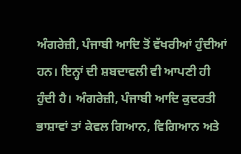ਅੰਗਰੇਜ਼ੀ, ਪੰਜਾਬੀ ਆਦਿ ਤੋਂ ਵੱਖਰੀਆਂ ਹੁੰਦੀਆਂ ਹਨ। ਇਨ੍ਹਾਂ ਦੀ ਸ਼ਬਦਾਵਲੀ ਵੀ ਆਪਣੀ ਹੀ ਹੁੰਦੀ ਹੈ। ਅੰਗਰੇਜ਼ੀ, ਪੰਜਾਬੀ ਆਦਿ ਕੁਦਰਤੀ ਭਾਸ਼ਾਵਾਂ ਤਾਂ ਕੇਵਲ ਗਿਆਨ, ਵਿਗਿਆਨ ਅਤੇ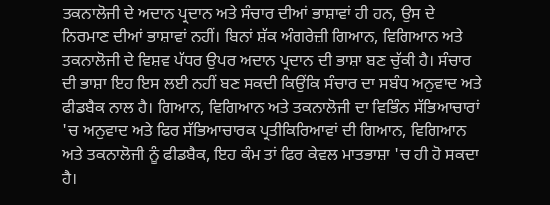ਤਕਨਾਲੋਜੀ ਦੇ ਅਦਾਨ ਪ੍ਰਦਾਨ ਅਤੇ ਸੰਚਾਰ ਦੀਆਂ ਭਾਸ਼ਾਵਾਂ ਹੀ ਹਨ, ਉਸ ਦੇ ਨਿਰਮਾਣ ਦੀਆਂ ਭਾਸ਼ਾਵਾਂ ਨਹੀਂ। ਬਿਨਾਂ ਸ਼ੱਕ ਅੰਗਰੇਜ਼ੀ ਗਿਆਨ, ਵਿਗਿਆਨ ਅਤੇ ਤਕਨਾਲੋਜੀ ਦੇ ਵਿਸ਼ਵ ਪੱਧਰ ਉਪਰ ਅਦਾਨ ਪ੍ਰਦਾਨ ਦੀ ਭਾਸ਼ਾ ਬਣ ਚੁੱਕੀ ਹੈ। ਸੰਚਾਰ ਦੀ ਭਾਸ਼ਾ ਇਹ ਇਸ ਲਈ ਨਹੀਂ ਬਣ ਸਕਦੀ ਕਿਉਂਕਿ ਸੰਚਾਰ ਦਾ ਸਬੰਧ ਅਨੁਵਾਦ ਅਤੇ ਫੀਡਬੈਕ ਨਾਲ ਹੈ। ਗਿਆਨ, ਵਿਗਿਆਨ ਅਤੇ ਤਕਨਾਲੋਜੀ ਦਾ ਵਿਭਿੰਨ ਸੱਭਿਆਚਾਰਾਂ 'ਚ ਅਨੁਵਾਦ ਅਤੇ ਫਿਰ ਸੱਭਿਆਚਾਰਕ ਪ੍ਰਤੀਕਿਰਿਆਵਾਂ ਦੀ ਗਿਆਨ, ਵਿਗਿਆਨ ਅਤੇ ਤਕਨਾਲੋਜੀ ਨੂੰ ਫੀਡਬੈਕ, ਇਹ ਕੰਮ ਤਾਂ ਫਿਰ ਕੇਵਲ ਮਾਤਭਾਸ਼ਾ 'ਚ ਹੀ ਹੋ ਸਕਦਾ ਹੈ।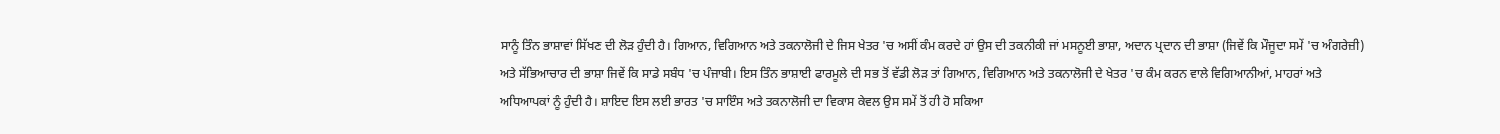ਸਾਨੂੰ ਤਿੰਨ ਭਾਸ਼ਾਵਾਂ ਸਿੱਖਣ ਦੀ ਲੋੜ ਹੁੰਦੀ ਹੈ। ਗਿਆਨ, ਵਿਗਿਆਨ ਅਤੇ ਤਕਨਾਲੋਜੀ ਦੇ ਜਿਸ ਖੇਤਰ 'ਚ ਅਸੀਂ ਕੰਮ ਕਰਦੇ ਹਾਂ ਉਸ ਦੀ ਤਕਨੀਕੀ ਜਾਂ ਮਸਨੂਈ ਭਾਸ਼ਾ, ਅਦਾਨ ਪ੍ਰਦਾਨ ਦੀ ਭਾਸ਼ਾ (ਜਿਵੇਂ ਕਿ ਮੌਜੂਦਾ ਸਮੇਂ 'ਚ ਅੰਗਰੇਜ਼ੀ) ਅਤੇ ਸੱਭਿਆਚਾਰ ਦੀ ਭਾਸ਼ਾ ਜਿਵੇਂ ਕਿ ਸਾਡੇ ਸਬੰਧ 'ਚ ਪੰਜਾਬੀ। ਇਸ ਤਿੰਨ ਭਾਸ਼ਾਈ ਫਾਰਮੂਲੇ ਦੀ ਸਭ ਤੋਂ ਵੱਡੀ ਲੋੜ ਤਾਂ ਗਿਆਨ, ਵਿਗਿਆਨ ਅਤੇ ਤਕਨਾਲੋਜੀ ਦੇ ਖੇਤਰ 'ਚ ਕੰਮ ਕਰਨ ਵਾਲੇ ਵਿਗਿਆਨੀਆਂ, ਮਾਹਰਾਂ ਅਤੇ ਅਧਿਆਪਕਾਂ ਨੂੰ ਹੁੰਦੀ ਹੈ। ਸ਼ਾਇਦ ਇਸ ਲਈ ਭਾਰਤ 'ਚ ਸਾਇੰਸ ਅਤੇ ਤਕਨਾਲੋਜੀ ਦਾ ਵਿਕਾਸ ਕੇਵਲ ਉਸ ਸਮੇਂ ਤੋਂ ਹੀ ਹੋ ਸਕਿਆ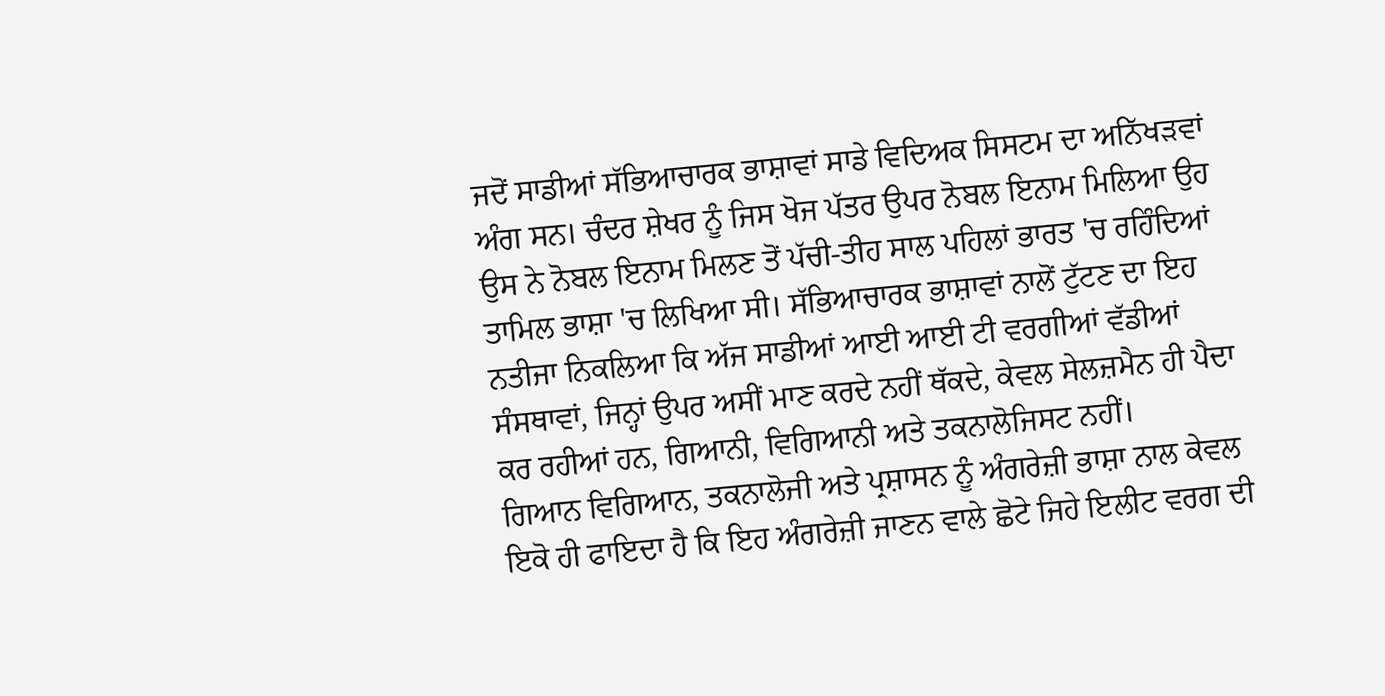ਜਦੋਂ ਸਾਡੀਆਂ ਸੱਭਿਆਚਾਰਕ ਭਾਸ਼ਾਵਾਂ ਸਾਡੇ ਵਿਦਿਅਕ ਸਿਸਟਮ ਦਾ ਅਨਿੱਖੜਵਾਂ ਅੰਗ ਸਨ। ਚੰਦਰ ਸ਼ੇਖਰ ਨੂੰ ਜਿਸ ਖੋਜ ਪੱਤਰ ਉਪਰ ਨੋਬਲ ਇਨਾਮ ਮਿਲਿਆ ਉਹ ਉਸ ਨੇ ਨੋਬਲ ਇਨਾਮ ਮਿਲਣ ਤੋਂ ਪੱਚੀ-ਤੀਹ ਸਾਲ ਪਹਿਲਾਂ ਭਾਰਤ 'ਚ ਰਹਿੰਦਿਆਂ ਤਾਮਿਲ ਭਾਸ਼ਾ 'ਚ ਲਿਖਿਆ ਸੀ। ਸੱਭਿਆਚਾਰਕ ਭਾਸ਼ਾਵਾਂ ਨਾਲੋਂ ਟੁੱਟਣ ਦਾ ਇਹ ਨਤੀਜਾ ਨਿਕਲਿਆ ਕਿ ਅੱਜ ਸਾਡੀਆਂ ਆਈ ਆਈ ਟੀ ਵਰਗੀਆਂ ਵੱਡੀਆਂ ਸੰਸਥਾਵਾਂ, ਜਿਨ੍ਹਾਂ ਉਪਰ ਅਸੀਂ ਮਾਣ ਕਰਦੇ ਨਹੀਂ ਥੱਕਦੇ, ਕੇਵਲ ਸੇਲਜ਼ਮੈਨ ਹੀ ਪੈਦਾ ਕਰ ਰਹੀਆਂ ਹਨ, ਗਿਆਨੀ, ਵਿਗਿਆਨੀ ਅਤੇ ਤਕਨਾਲੋਜਿਸਟ ਨਹੀਂ।
ਗਿਆਨ ਵਿਗਿਆਨ, ਤਕਨਾਲੋਜੀ ਅਤੇ ਪ੍ਰਸ਼ਾਸਨ ਨੂੰ ਅੰਗਰੇਜ਼ੀ ਭਾਸ਼ਾ ਨਾਲ ਕੇਵਲ ਇਕੋ ਹੀ ਫਾਇਦਾ ਹੈ ਕਿ ਇਹ ਅੰਗਰੇਜ਼ੀ ਜਾਣਨ ਵਾਲੇ ਛੋਟੇ ਜਿਹੇ ਇਲੀਟ ਵਰਗ ਦੀ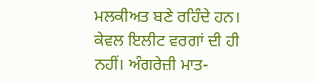ਮਲਕੀਅਤ ਬਣੇ ਰਹਿੰਦੇ ਹਨ। ਕੇਵਲ ਇਲੀਟ ਵਰਗਾਂ ਦੀ ਹੀ ਨਹੀਂ। ਅੰਗਰੇਜ਼ੀ ਮਾਤ-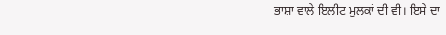ਭਾਸ਼ਾ ਵਾਲੇ ਇਲੀਟ ਮੁਲਕਾਂ ਦੀ ਵੀ। ਇਸੇ ਦਾ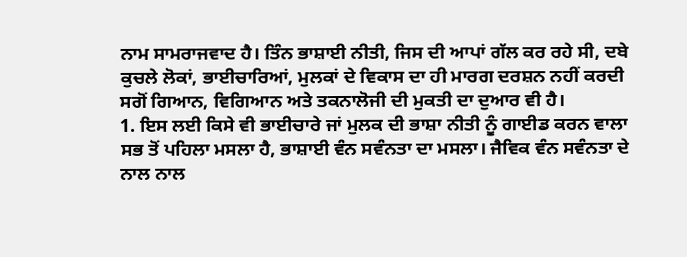ਨਾਮ ਸਾਮਰਾਜਵਾਦ ਹੈ। ਤਿੰਨ ਭਾਸ਼ਾਈ ਨੀਤੀ, ਜਿਸ ਦੀ ਆਪਾਂ ਗੱਲ ਕਰ ਰਹੇ ਸੀ, ਦਬੇ ਕੁਚਲੇ ਲੋਕਾਂ, ਭਾਈਚਾਰਿਆਂ, ਮੁਲਕਾਂ ਦੇ ਵਿਕਾਸ ਦਾ ਹੀ ਮਾਰਗ ਦਰਸ਼ਨ ਨਹੀਂ ਕਰਦੀ ਸਗੋਂ ਗਿਆਨ, ਵਿਗਿਆਨ ਅਤੇ ਤਕਨਾਲੋਜੀ ਦੀ ਮੁਕਤੀ ਦਾ ਦੁਆਰ ਵੀ ਹੈ।
1. ਇਸ ਲਈ ਕਿਸੇ ਵੀ ਭਾਈਚਾਰੇ ਜਾਂ ਮੁਲਕ ਦੀ ਭਾਸ਼ਾ ਨੀਤੀ ਨੂੰ ਗਾਈਡ ਕਰਨ ਵਾਲਾ ਸਭ ਤੋਂ ਪਹਿਲਾ ਮਸਲਾ ਹੈ, ਭਾਸ਼ਾਈ ਵੰਨ ਸਵੰਨਤਾ ਦਾ ਮਸਲਾ। ਜੈਵਿਕ ਵੰਨ ਸਵੰਨਤਾ ਦੇ ਨਾਲ ਨਾਲ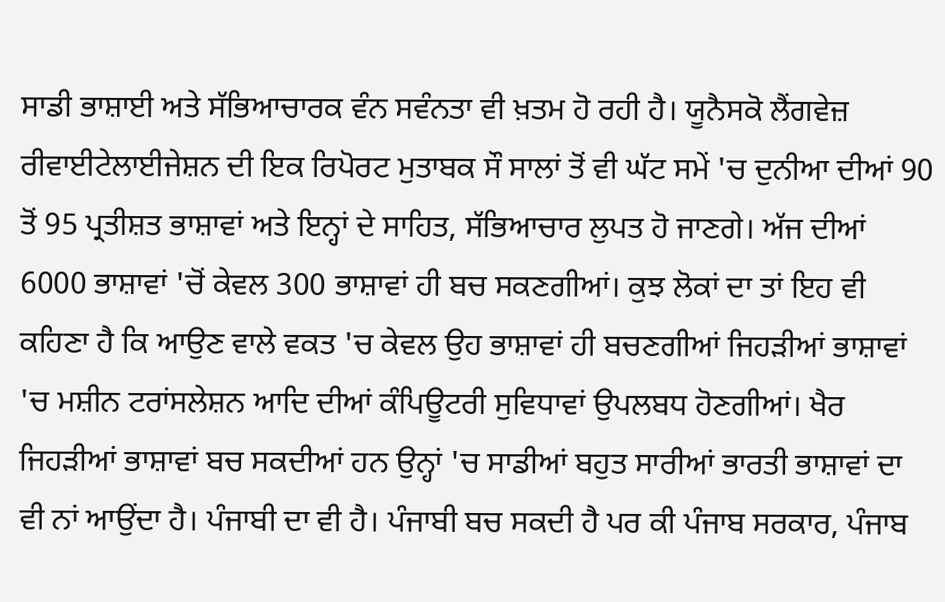ਸਾਡੀ ਭਾਸ਼ਾਈ ਅਤੇ ਸੱਭਿਆਚਾਰਕ ਵੰਨ ਸਵੰਨਤਾ ਵੀ ਖ਼ਤਮ ਹੋ ਰਹੀ ਹੈ। ਯੂਨੈਸਕੋ ਲੈਂਗਵੇਜ਼ ਰੀਵਾਈਟੇਲਾਈਜੇਸ਼ਨ ਦੀ ਇਕ ਰਿਪੋਰਟ ਮੁਤਾਬਕ ਸੌ ਸਾਲਾਂ ਤੋਂ ਵੀ ਘੱਟ ਸਮੇਂ 'ਚ ਦੁਨੀਆ ਦੀਆਂ 90 ਤੋਂ 95 ਪ੍ਰਤੀਸ਼ਤ ਭਾਸ਼ਾਵਾਂ ਅਤੇ ਇਨ੍ਹਾਂ ਦੇ ਸਾਹਿਤ, ਸੱਭਿਆਚਾਰ ਲੁਪਤ ਹੋ ਜਾਣਗੇ। ਅੱਜ ਦੀਆਂ 6000 ਭਾਸ਼ਾਵਾਂ 'ਚੋਂ ਕੇਵਲ 300 ਭਾਸ਼ਾਵਾਂ ਹੀ ਬਚ ਸਕਣਗੀਆਂ। ਕੁਝ ਲੋਕਾਂ ਦਾ ਤਾਂ ਇਹ ਵੀ ਕਹਿਣਾ ਹੈ ਕਿ ਆਉਣ ਵਾਲੇ ਵਕਤ 'ਚ ਕੇਵਲ ਉਹ ਭਾਸ਼ਾਵਾਂ ਹੀ ਬਚਣਗੀਆਂ ਜਿਹੜੀਆਂ ਭਾਸ਼ਾਵਾਂ 'ਚ ਮਸ਼ੀਨ ਟਰਾਂਸਲੇਸ਼ਨ ਆਦਿ ਦੀਆਂ ਕੰਪਿਊਟਰੀ ਸੁਵਿਧਾਵਾਂ ਉਪਲਬਧ ਹੋਣਗੀਆਂ। ਖੈਰ ਜਿਹੜੀਆਂ ਭਾਸ਼ਾਵਾਂ ਬਚ ਸਕਦੀਆਂ ਹਨ ਉਨ੍ਹਾਂ 'ਚ ਸਾਡੀਆਂ ਬਹੁਤ ਸਾਰੀਆਂ ਭਾਰਤੀ ਭਾਸ਼ਾਵਾਂ ਦਾ ਵੀ ਨਾਂ ਆਉਂਦਾ ਹੈ। ਪੰਜਾਬੀ ਦਾ ਵੀ ਹੈ। ਪੰਜਾਬੀ ਬਚ ਸਕਦੀ ਹੈ ਪਰ ਕੀ ਪੰਜਾਬ ਸਰਕਾਰ, ਪੰਜਾਬ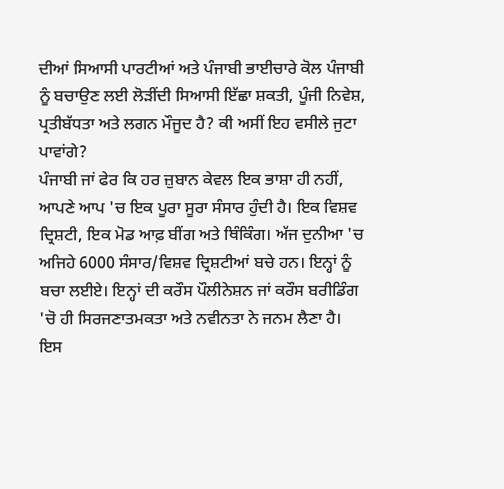ਦੀਆਂ ਸਿਆਸੀ ਪਾਰਟੀਆਂ ਅਤੇ ਪੰਜਾਬੀ ਭਾਈਚਾਰੇ ਕੋਲ ਪੰਜਾਬੀ ਨੂੰ ਬਚਾਉਣ ਲਈ ਲੋੜੀਂਦੀ ਸਿਆਸੀ ਇੱਛਾ ਸ਼ਕਤੀ, ਪੂੰਜੀ ਨਿਵੇਸ਼, ਪ੍ਰਤੀਬੱਧਤਾ ਅਤੇ ਲਗਨ ਮੌਜੂਦ ਹੈ? ਕੀ ਅਸੀਂ ਇਹ ਵਸੀਲੇ ਜੁਟਾ ਪਾਵਾਂਗੇ?
ਪੰਜਾਬੀ ਜਾਂ ਫੇਰ ਕਿ ਹਰ ਜ਼ੁਬਾਨ ਕੇਵਲ ਇਕ ਭਾਸ਼ਾ ਹੀ ਨਹੀਂ, ਆਪਣੇ ਆਪ 'ਚ ਇਕ ਪੂਰਾ ਸੂਰਾ ਸੰਸਾਰ ਹੁੰਦੀ ਹੈ। ਇਕ ਵਿਸ਼ਵ ਦ੍ਰਿਸ਼ਟੀ, ਇਕ ਮੋਡ ਆਫ਼ ਬੀਂਗ ਅਤੇ ਥਿੰਕਿੰਗ। ਅੱਜ ਦੁਨੀਆ 'ਚ ਅਜਿਹੇ 6000 ਸੰਸਾਰ/ਵਿਸ਼ਵ ਦ੍ਰਿਸ਼ਟੀਆਂ ਬਚੇ ਹਨ। ਇਨ੍ਹਾਂ ਨੂੰ ਬਚਾ ਲਈਏ। ਇਨ੍ਹਾਂ ਦੀ ਕਰੌਸ ਪੌਲੀਨੇਸ਼ਨ ਜਾਂ ਕਰੌਸ ਬਰੀਡਿੰਗ 'ਚੋ ਹੀ ਸਿਰਜਣਾਤਮਕਤਾ ਅਤੇ ਨਵੀਨਤਾ ਨੇ ਜਨਮ ਲੈਣਾ ਹੈ। ਇਸ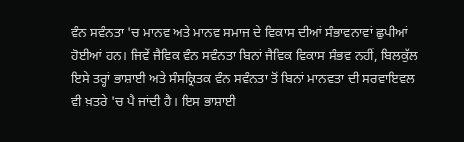ਵੰਨ ਸਵੰਨਤਾ 'ਚ ਮਾਨਵ ਅਤੇ ਮਾਨਵ ਸਮਾਜ ਦੇ ਵਿਕਾਸ ਦੀਆਂ ਸੰਭਾਵਨਾਵਾਂ ਛੁਪੀਆਂ ਹੋਈਆਂ ਹਨ। ਜਿਵੇਂ ਜੈਵਿਕ ਵੰਨ ਸਵੰਨਤਾ ਬਿਨਾਂ ਜੈਵਿਕ ਵਿਕਾਸ ਸੰਭਵ ਨਹੀਂ, ਬਿਲਕੁੱਲ ਇਸੇ ਤਰ੍ਹਾਂ ਭਾਸ਼ਾਈ ਅਤੇ ਸੰਸਕ੍ਰਿਤਕ ਵੰਨ ਸਵੰਨਤਾ ਤੋਂ ਬਿਨਾਂ ਮਾਨਵਤਾ ਦੀ ਸਰਵਾਇਵਲ ਵੀ ਖ਼ਤਰੇ 'ਚ ਪੈ ਜਾਂਦੀ ਹੈ। ਇਸ ਭਾਸ਼ਾਈ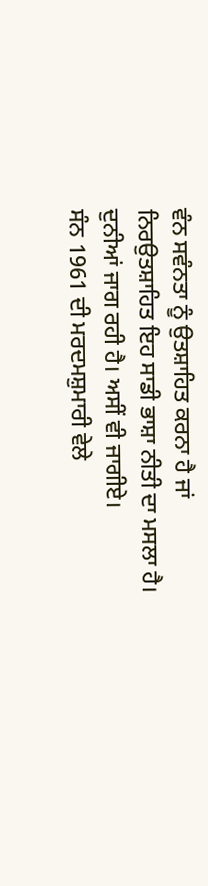ਵੰਨ ਸਵੰਨਤਾ ਨੂੰ ਉਤਸ਼ਾਹਿਤ ਕਰਨਾ ਹੈ ਜਾਂ ਨਿਰਉਤਸ਼ਾਹਿਤ ਇਹ ਸਾਡੀ ਭਾਸ਼ਾ ਨੀਤੀ ਦਾ ਮਸਲਾ ਹੈ। ਦੁਨੀਆਂ ਜਾਗ ਰਹੀ ਹੈ। ਅਸੀਂ ਵੀ ਜਾਗੀਏ।
ਸੰਨ 1961 ਦੀ ਮਰਦਮਸ਼ੁਮਾਰੀ ਵੇਲੇ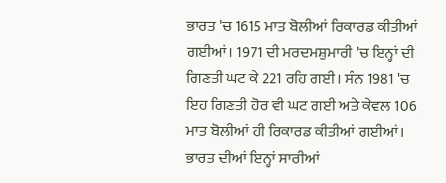ਭਾਰਤ 'ਚ 1615 ਮਾਤ ਬੋਲੀਆਂ ਰਿਕਾਰਡ ਕੀਤੀਆਂ ਗਈਆਂ। 1971 ਦੀ ਮਰਦਮਸ਼ੁਮਾਰੀ 'ਚ ਇਨ੍ਹਾਂ ਦੀ ਗਿਣਤੀ ਘਟ ਕੇ 221 ਰਹਿ ਗਈ। ਸੰਨ 1981 'ਚ ਇਹ ਗਿਣਤੀ ਹੋਰ ਵੀ ਘਟ ਗਈ ਅਤੇ ਕੇਵਲ 106 ਮਾਤ ਬੋਲੀਆਂ ਹੀ ਰਿਕਾਰਡ ਕੀਤੀਆਂ ਗਈਆਂ। ਭਾਰਤ ਦੀਆਂ ਇਨ੍ਹਾਂ ਸਾਰੀਆਂ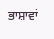ਭਾਸ਼ਾਵਾਂ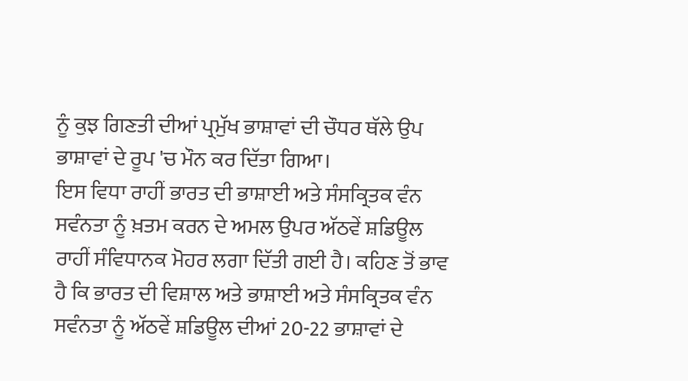ਨੂੰ ਕੁਝ ਗਿਣਤੀ ਦੀਆਂ ਪ੍ਰਮੁੱਖ ਭਾਸ਼ਾਵਾਂ ਦੀ ਚੌਧਰ ਥੱਲੇ ਉਪ ਭਾਸ਼ਾਵਾਂ ਦੇ ਰੂਪ 'ਚ ਮੌਨ ਕਰ ਦਿੱਤਾ ਗਿਆ।
ਇਸ ਵਿਧਾ ਰਾਹੀਂ ਭਾਰਤ ਦੀ ਭਾਸ਼ਾਈ ਅਤੇ ਸੰਸਕ੍ਰਿਤਕ ਵੰਨ ਸਵੰਨਤਾ ਨੂੰ ਖ਼ਤਮ ਕਰਨ ਦੇ ਅਮਲ ਉਪਰ ਅੱਠਵੇਂ ਸ਼ਡਿਊਲ ਰਾਹੀਂ ਸੰਵਿਧਾਨਕ ਮੋਹਰ ਲਗਾ ਦਿੱਤੀ ਗਈ ਹੈ। ਕਹਿਣ ਤੋਂ ਭਾਵ ਹੈ ਕਿ ਭਾਰਤ ਦੀ ਵਿਸ਼ਾਲ ਅਤੇ ਭਾਸ਼ਾਈ ਅਤੇ ਸੰਸਕ੍ਰਿਤਕ ਵੰਨ ਸਵੰਨਤਾ ਨੂੰ ਅੱਠਵੇਂ ਸ਼ਡਿਊਲ ਦੀਆਂ 20-22 ਭਾਸ਼ਾਵਾਂ ਦੇ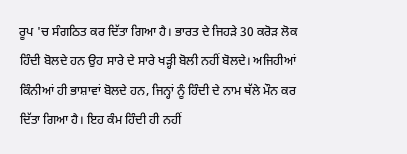ਰੂਪ 'ਚ ਸੰਗਠਿਤ ਕਰ ਦਿੱਤਾ ਗਿਆ ਹੈ। ਭਾਰਤ ਦੇ ਜਿਹੜੇ 30 ਕਰੋੜ ਲੋਕ ਹਿੰਦੀ ਬੋਲਦੇ ਹਨ ਉਹ ਸਾਰੇ ਦੇ ਸਾਰੇ ਖੜ੍ਹੀ ਬੋਲੀ ਨਹੀਂ ਬੋਲਦੇ। ਅਜਿਹੀਆਂ ਕਿੰਨੀਆਂ ਹੀ ਭਾਸ਼ਾਵਾਂ ਬੋਲਦੇ ਹਨ, ਜਿਨ੍ਹਾਂ ਨੂੰ ਹਿੰਦੀ ਦੇ ਨਾਮ ਥੱਲੇ ਮੌਨ ਕਰ ਦਿੱਤਾ ਗਿਆ ਹੈ। ਇਹ ਕੰਮ ਹਿੰਦੀ ਹੀ ਨਹੀਂ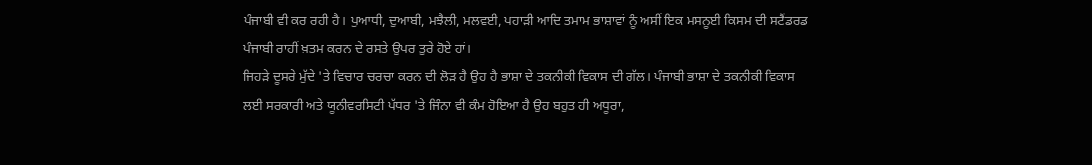ਪੰਜਾਬੀ ਵੀ ਕਰ ਰਹੀ ਹੈ। ਪੁਆਧੀ, ਦੁਆਬੀ, ਮਝੈਲੀ, ਮਲਵਈ, ਪਹਾੜੀ ਆਦਿ ਤਮਾਮ ਭਾਸ਼ਾਵਾਂ ਨੂੰ ਅਸੀਂ ਇਕ ਮਸਨੂਈ ਕਿਸਮ ਦੀ ਸਟੈਂਡਰਡ ਪੰਜਾਬੀ ਰਾਹੀਂ ਖ਼ਤਮ ਕਰਨ ਦੇ ਰਸਤੇ ਉਪਰ ਤੁਰੇ ਹੋਏ ਹਾਂ।
ਜਿਹੜੇ ਦੂਸਰੇ ਮੁੱਦੇ 'ਤੇ ਵਿਚਾਰ ਚਰਚਾ ਕਰਨ ਦੀ ਲੋੜ ਹੈ ਉਹ ਹੈ ਭਾਸ਼ਾ ਦੇ ਤਕਨੀਕੀ ਵਿਕਾਸ ਦੀ ਗੱਲ। ਪੰਜਾਬੀ ਭਾਸ਼ਾ ਦੇ ਤਕਨੀਕੀ ਵਿਕਾਸ ਲਈ ਸਰਕਾਰੀ ਅਤੇ ਯੂਨੀਵਰਸਿਟੀ ਪੱਧਰ 'ਤੇ ਜਿੰਨਾ ਵੀ ਕੰਮ ਹੋਇਆ ਹੈ ਉਹ ਬਹੁਤ ਹੀ ਅਧੂਰਾ,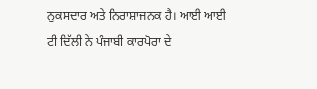ਨੁਕਸਦਾਰ ਅਤੇ ਨਿਰਾਸ਼ਾਜਨਕ ਹੈ। ਆਈ ਆਈ ਟੀ ਦਿੱਲੀ ਨੇ ਪੰਜਾਬੀ ਕਾਰਪੋਰਾ ਦੇ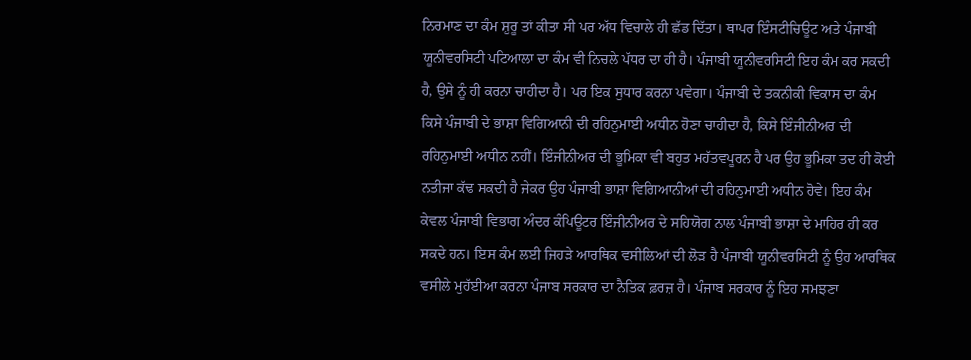ਨਿਰਮਾਣ ਦਾ ਕੰਮ ਸ਼ੁਰੂ ਤਾਂ ਕੀਤਾ ਸੀ ਪਰ ਅੱਧ ਵਿਚਾਲੇ ਹੀ ਛੱਡ ਦਿੱਤਾ। ਥਾਪਰ ਇੰਸਟੀਚਿਊਟ ਅਤੇ ਪੰਜਾਬੀ ਯੂਨੀਵਰਸਿਟੀ ਪਟਿਆਲਾ ਦਾ ਕੰਮ ਵੀ ਨਿਚਲੇ ਪੱਧਰ ਦਾ ਹੀ ਹੈ। ਪੰਜਾਬੀ ਯੂਨੀਵਰਸਿਟੀ ਇਹ ਕੰਮ ਕਰ ਸਕਦੀ ਹੈ, ਉਸੇ ਨੂੰ ਹੀ ਕਰਨਾ ਚਾਹੀਦਾ ਹੈ। ਪਰ ਇਕ ਸੁਧਾਰ ਕਰਨਾ ਪਵੇਗਾ। ਪੰਜਾਬੀ ਦੇ ਤਕਨੀਕੀ ਵਿਕਾਸ ਦਾ ਕੰਮ ਕਿਸੇ ਪੰਜਾਬੀ ਦੇ ਭਾਸ਼ਾ ਵਿਗਿਆਨੀ ਦੀ ਰਹਿਨੁਮਾਈ ਅਧੀਨ ਹੋਣਾ ਚਾਹੀਦਾ ਹੈ, ਕਿਸੇ ਇੰਜੀਨੀਅਰ ਦੀ ਰਹਿਨੁਮਾਈ ਅਧੀਨ ਨਹੀਂ। ਇੰਜੀਨੀਅਰ ਦੀ ਭੂਮਿਕਾ ਵੀ ਬਹੁਤ ਮਹੱਤਵਪੂਰਨ ਹੈ ਪਰ ਉਹ ਭੂਮਿਕਾ ਤਦ ਹੀ ਕੋਈ ਨਤੀਜਾ ਕੱਢ ਸਕਦੀ ਹੈ ਜੇਕਰ ਉਹ ਪੰਜਾਬੀ ਭਾਸ਼ਾ ਵਿਗਿਆਨੀਆਂ ਦੀ ਰਹਿਨੁਮਾਈ ਅਧੀਨ ਹੋਵੇ। ਇਹ ਕੰਮ ਕੇਵਲ ਪੰਜਾਬੀ ਵਿਭਾਗ ਅੰਦਰ ਕੰਪਿਊਟਰ ਇੰਜੀਨੀਅਰ ਦੇ ਸਹਿਯੋਗ ਨਾਲ ਪੰਜਾਬੀ ਭਾਸ਼ਾ ਦੇ ਮਾਹਿਰ ਹੀ ਕਰ ਸਕਦੇ ਹਨ। ਇਸ ਕੰਮ ਲਈ ਜਿਹੜੇ ਆਰਥਿਕ ਵਸੀਲਿਆਂ ਦੀ ਲੋੜ ਹੈ ਪੰਜਾਬੀ ਯੂਨੀਵਰਸਿਟੀ ਨੂੰ ਉਹ ਆਰਥਿਕ ਵਸੀਲੇ ਮੁਹੱਈਆ ਕਰਨਾ ਪੰਜਾਬ ਸਰਕਾਰ ਦਾ ਨੈਤਿਕ ਫ਼ਰਜ਼ ਹੈ। ਪੰਜਾਬ ਸਰਕਾਰ ਨੂੰ ਇਹ ਸਮਝਣਾ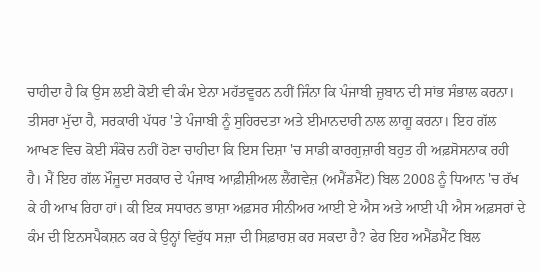ਚਾਹੀਦਾ ਹੈ ਕਿ ਉਸ ਲਈ ਕੋਈ ਵੀ ਕੰਮ ਏਨਾ ਮਹੱਤਵੂਰਨ ਨਹੀਂ ਜਿੰਨਾ ਕਿ ਪੰਜਾਬੀ ਜ਼ੁਬਾਨ ਦੀ ਸਾਂਭ ਸੰਭਾਲ ਕਰਨਾ।
ਤੀਸਰਾ ਮੁੱਦਾ ਹੈ, ਸਰਕਾਰੀ ਪੱਧਰ 'ਤੇ ਪੰਜਾਬੀ ਨੂੰ ਸੁਹਿਰਦਤਾ ਅਤੇ ਈਮਾਨਦਾਰੀ ਨਾਲ ਲਾਗੂ ਕਰਨਾ। ਇਹ ਗੱਲ ਆਖਣ ਵਿਚ ਕੋਈ ਸੰਕੋਚ ਨਹੀਂ ਹੋਣਾ ਚਾਹੀਦਾ ਕਿ ਇਸ ਦਿਸ਼ਾ 'ਚ ਸਾਡੀ ਕਾਰਗੁਜ਼ਾਰੀ ਬਹੁਤ ਹੀ ਅਫ਼ਸੋਸਨਾਕ ਰਹੀ ਹੈ। ਮੈਂ ਇਹ ਗੱਲ ਮੌਜੂਦਾ ਸਰਕਾਰ ਦੇ ਪੰਜਾਬ ਆਫ਼ੀਸ਼ੀਅਲ ਲੈਂਗਵੇਜ਼ (ਅਮੈਂਡਮੈਂਟ) ਬਿਲ 2008 ਨੂੰ ਧਿਆਨ 'ਚ ਰੱਖ ਕੇ ਹੀ ਆਖ ਰਿਹਾ ਹਾਂ। ਕੀ ਇਕ ਸਧਾਰਨ ਭਾਸ਼ਾ ਅਫ਼ਸਰ ਸੀਨੀਅਰ ਆਈ ਏ ਐਸ ਅਤੇ ਆਈ ਪੀ ਐਸ ਅਫ਼ਸਰਾਂ ਦੇ ਕੰਮ ਦੀ ਇਨਸਪੈਕਸ਼ਨ ਕਰ ਕੇ ਉਨ੍ਹਾਂ ਵਿਰੁੱਧ ਸਜ਼ਾ ਦੀ ਸਿਫ਼ਾਰਸ਼ ਕਰ ਸਕਦਾ ਹੈ? ਫੇਰ ਇਹ ਅਮੈਂਡਮੈਂਟ ਬਿਲ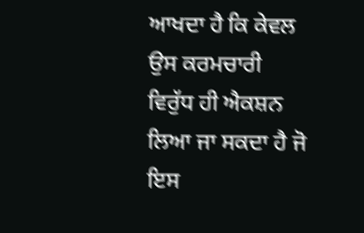ਆਖਦਾ ਹੈ ਕਿ ਕੇਵਲ ਉਸ ਕਰਮਚਾਰੀ ਵਿਰੁੱਧ ਹੀ ਐਕਸ਼ਨ ਲਿਆ ਜਾ ਸਕਦਾ ਹੈ ਜੋ ਇਸ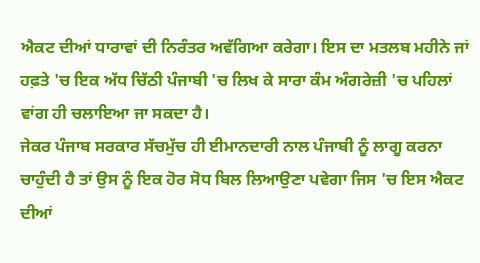ਐਕਟ ਦੀਆਂ ਧਾਰਾਵਾਂ ਦੀ ਨਿਰੰਤਰ ਅਵੱਗਿਆ ਕਰੇਗਾ। ਇਸ ਦਾ ਮਤਲਬ ਮਹੀਨੇ ਜਾਂ ਹਫ਼ਤੇ 'ਚ ਇਕ ਅੱਧ ਚਿੱਠੀ ਪੰਜਾਬੀ 'ਚ ਲਿਖ ਕੇ ਸਾਰਾ ਕੰਮ ਅੰਗਰੇਜ਼ੀ 'ਚ ਪਹਿਲਾਂ ਵਾਂਗ ਹੀ ਚਲਾਇਆ ਜਾ ਸਕਦਾ ਹੈ।
ਜੇਕਰ ਪੰਜਾਬ ਸਰਕਾਰ ਸੱਚਮੁੱਚ ਹੀ ਈਮਾਨਦਾਰੀ ਨਾਲ ਪੰਜਾਬੀ ਨੂੰ ਲਾਗੂ ਕਰਨਾ ਚਾਹੁੰਦੀ ਹੈ ਤਾਂ ਉਸ ਨੂੰ ਇਕ ਹੋਰ ਸੋਧ ਬਿਲ ਲਿਆਉਣਾ ਪਵੇਗਾ ਜਿਸ 'ਚ ਇਸ ਐਕਟ ਦੀਆਂ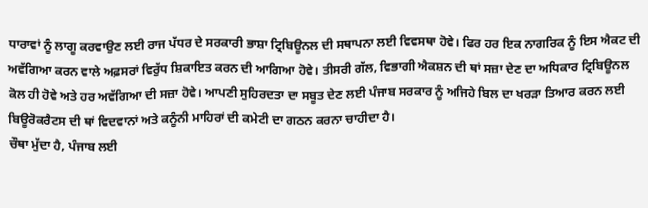ਧਾਰਾਵਾਂ ਨੂੰ ਲਾਗੂ ਕਰਵਾਉਣ ਲਈ ਰਾਜ ਪੱਧਰ ਦੇ ਸਰਕਾਰੀ ਭਾਸ਼ਾ ਟ੍ਰਿਬਿਊਨਲ ਦੀ ਸਥਾਪਨਾ ਲਈ ਵਿਵਸਥਾ ਹੋਵੇ। ਫਿਰ ਹਰ ਇਕ ਨਾਗਰਿਕ ਨੂੰ ਇਸ ਐਕਟ ਦੀ ਅਵੱਗਿਆ ਕਰਨ ਵਾਲੇ ਅਫ਼ਸਰਾਂ ਵਿਰੁੱਧ ਸ਼ਿਕਾਇਤ ਕਰਨ ਦੀ ਆਗਿਆ ਹੋਵੇ। ਤੀਸਰੀ ਗੱਲ, ਵਿਭਾਗੀ ਐਕਸ਼ਨ ਦੀ ਥਾਂ ਸਜ਼ਾ ਦੇਣ ਦਾ ਅਧਿਕਾਰ ਟ੍ਰਿਬਿਊਨਲ ਕੋਲ ਹੀ ਹੋਵੇ ਅਤੇ ਹਰ ਅਵੱਗਿਆ ਦੀ ਸਜ਼ਾ ਹੋਵੇ। ਆਪਣੀ ਸੁਹਿਰਦਤਾ ਦਾ ਸਬੂਤ ਦੇਣ ਲਈ ਪੰਜਾਬ ਸਰਕਾਰ ਨੂੰ ਅਜਿਹੇ ਬਿਲ ਦਾ ਖਰੜਾ ਤਿਆਰ ਕਰਨ ਲਈ ਬਿਊਰੋਕਰੈਟਸ ਦੀ ਥਾਂ ਵਿਦਵਾਨਾਂ ਅਤੇ ਕਨੂੰਨੀ ਮਾਹਿਰਾਂ ਦੀ ਕਮੇਟੀ ਦਾ ਗਠਨ ਕਰਨਾ ਚਾਹੀਦਾ ਹੈ।
ਚੌਥਾ ਮੁੱਦਾ ਹੈ, ਪੰਜਾਬ ਲਈ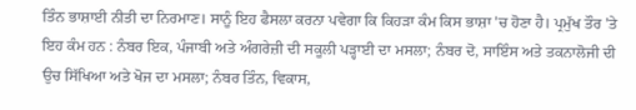ਤਿੰਨ ਭਾਸ਼ਾਈ ਨੀਤੀ ਦਾ ਨਿਰਮਾਣ। ਸਾਨੂੰ ਇਹ ਫੈਸਲਾ ਕਰਨਾ ਪਵੇਗਾ ਕਿ ਕਿਹੜਾ ਕੰਮ ਕਿਸ ਭਾਸ਼ਾ 'ਚ ਹੋਣਾ ਹੈ। ਪ੍ਰਮੁੱਖ ਤੌਰ 'ਤੇ ਇਹ ਕੰਮ ਹਨ : ਨੰਬਰ ਇਕ, ਪੰਜਾਬੀ ਅਤੇ ਅੰਗਰੇਜ਼ੀ ਦੀ ਸਕੂਲੀ ਪੜ੍ਹਾਈ ਦਾ ਮਸਲਾ; ਨੰਬਰ ਦੋ, ਸਾਇੰਸ ਅਤੇ ਤਕਨਾਲੋਜੀ ਦੀ ਉਚ ਸਿੱਖਿਆ ਅਤੇ ਖੋਜ ਦਾ ਮਸਲਾ; ਨੰਬਰ ਤਿੰਨ, ਵਿਕਾਸ,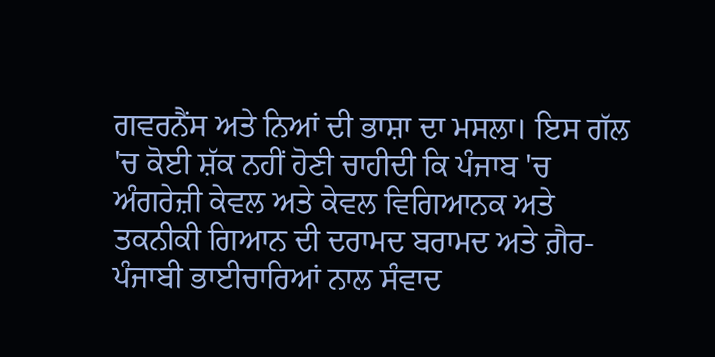ਗਵਰਨੈਂਸ ਅਤੇ ਨਿਆਂ ਦੀ ਭਾਸ਼ਾ ਦਾ ਮਸਲਾ। ਇਸ ਗੱਲ 'ਚ ਕੋਈ ਸ਼ੱਕ ਨਹੀਂ ਹੋਣੀ ਚਾਹੀਦੀ ਕਿ ਪੰਜਾਬ 'ਚ ਅੰਗਰੇਜ਼ੀ ਕੇਵਲ ਅਤੇ ਕੇਵਲ ਵਿਗਿਆਨਕ ਅਤੇ ਤਕਨੀਕੀ ਗਿਆਨ ਦੀ ਦਰਾਮਦ ਬਰਾਮਦ ਅਤੇ ਗ਼ੈਰ-ਪੰਜਾਬੀ ਭਾਈਚਾਰਿਆਂ ਨਾਲ ਸੰਵਾਦ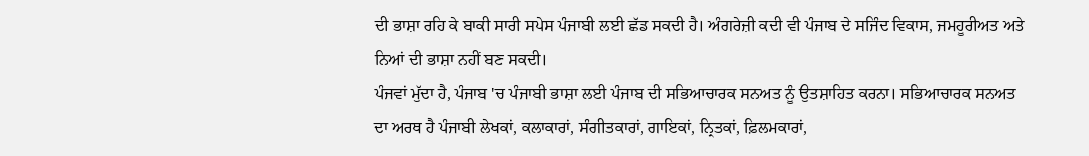ਦੀ ਭਾਸ਼ਾ ਰਹਿ ਕੇ ਬਾਕੀ ਸਾਰੀ ਸਪੇਸ ਪੰਜਾਬੀ ਲਈ ਛੱਡ ਸਕਦੀ ਹੈ। ਅੰਗਰੇਜ਼ੀ ਕਦੀ ਵੀ ਪੰਜਾਬ ਦੇ ਸਜਿੰਦ ਵਿਕਾਸ, ਜਮਹੂਰੀਅਤ ਅਤੇ ਨਿਆਂ ਦੀ ਭਾਸ਼ਾ ਨਹੀਂ ਬਣ ਸਕਦੀ।
ਪੰਜਵਾਂ ਮੁੱਦਾ ਹੈ, ਪੰਜਾਬ 'ਚ ਪੰਜਾਬੀ ਭਾਸ਼ਾ ਲਈ ਪੰਜਾਬ ਦੀ ਸਭਿਆਚਾਰਕ ਸਨਅਤ ਨੂੰ ਉਤਸ਼ਾਹਿਤ ਕਰਨਾ। ਸਭਿਆਚਾਰਕ ਸਨਅਤ ਦਾ ਅਰਥ ਹੈ ਪੰਜਾਬੀ ਲੇਖਕਾਂ, ਕਲਾਕਾਰਾਂ, ਸੰਗੀਤਕਾਰਾਂ, ਗਾਇਕਾਂ, ਨ੍ਰਿਤਕਾਂ, ਫ਼ਿਲਮਕਾਰਾਂ,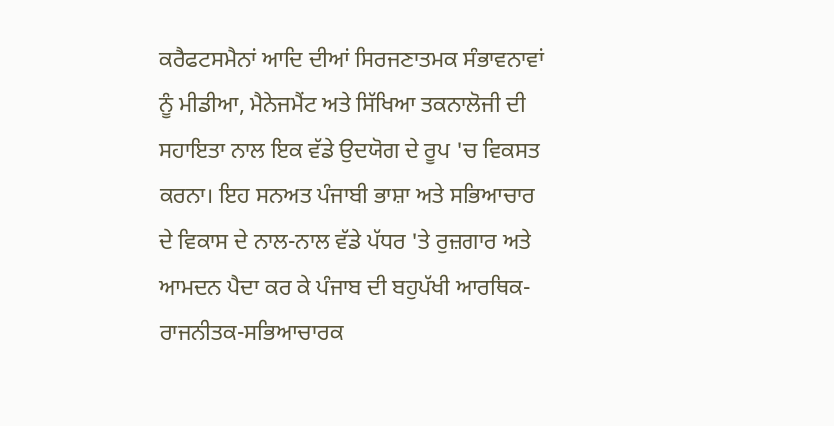ਕਰੈਫਟਸਮੈਨਾਂ ਆਦਿ ਦੀਆਂ ਸਿਰਜਣਾਤਮਕ ਸੰਭਾਵਨਾਵਾਂ ਨੂੰ ਮੀਡੀਆ, ਮੈਨੇਜਮੈਂਟ ਅਤੇ ਸਿੱਖਿਆ ਤਕਨਾਲੋਜੀ ਦੀ ਸਹਾਇਤਾ ਨਾਲ ਇਕ ਵੱਡੇ ਉਦਯੋਗ ਦੇ ਰੂਪ 'ਚ ਵਿਕਸਤ ਕਰਨਾ। ਇਹ ਸਨਅਤ ਪੰਜਾਬੀ ਭਾਸ਼ਾ ਅਤੇ ਸਭਿਆਚਾਰ ਦੇ ਵਿਕਾਸ ਦੇ ਨਾਲ-ਨਾਲ ਵੱਡੇ ਪੱਧਰ 'ਤੇ ਰੁਜ਼ਗਾਰ ਅਤੇ ਆਮਦਨ ਪੈਦਾ ਕਰ ਕੇ ਪੰਜਾਬ ਦੀ ਬਹੁਪੱਖੀ ਆਰਥਿਕ-ਰਾਜਨੀਤਕ-ਸਭਿਆਚਾਰਕ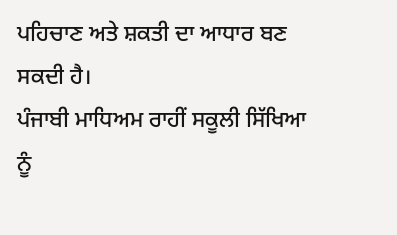ਪਹਿਚਾਣ ਅਤੇ ਸ਼ਕਤੀ ਦਾ ਆਧਾਰ ਬਣ ਸਕਦੀ ਹੈ।
ਪੰਜਾਬੀ ਮਾਧਿਅਮ ਰਾਹੀਂ ਸਕੂਲੀ ਸਿੱਖਿਆ ਨੂੰ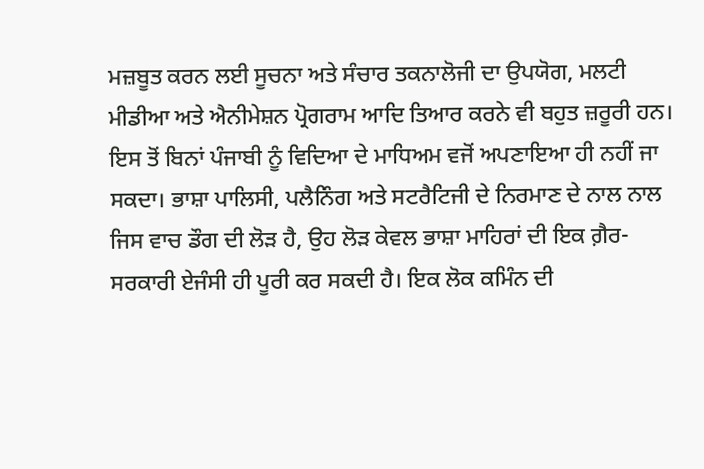ਮਜ਼ਬੂਤ ਕਰਨ ਲਈ ਸੂਚਨਾ ਅਤੇ ਸੰਚਾਰ ਤਕਨਾਲੋਜੀ ਦਾ ਉਪਯੋਗ, ਮਲਟੀ ਮੀਡੀਆ ਅਤੇ ਐਨੀਮੇਸ਼ਨ ਪ੍ਰੋਗਰਾਮ ਆਦਿ ਤਿਆਰ ਕਰਨੇ ਵੀ ਬਹੁਤ ਜ਼ਰੂਰੀ ਹਨ। ਇਸ ਤੋਂ ਬਿਨਾਂ ਪੰਜਾਬੀ ਨੂੰ ਵਿਦਿਆ ਦੇ ਮਾਧਿਅਮ ਵਜੋਂ ਅਪਣਾਇਆ ਹੀ ਨਹੀਂ ਜਾ ਸਕਦਾ। ਭਾਸ਼ਾ ਪਾਲਿਸੀ, ਪਲੈਨਿੰਗ ਅਤੇ ਸਟਰੈਟਿਜੀ ਦੇ ਨਿਰਮਾਣ ਦੇ ਨਾਲ ਨਾਲ ਜਿਸ ਵਾਚ ਡੌਗ ਦੀ ਲੋੜ ਹੈ, ਉਹ ਲੋੜ ਕੇਵਲ ਭਾਸ਼ਾ ਮਾਹਿਰਾਂ ਦੀ ਇਕ ਗ਼ੈਰ-ਸਰਕਾਰੀ ਏਜੰਸੀ ਹੀ ਪੂਰੀ ਕਰ ਸਕਦੀ ਹੈ। ਇਕ ਲੋਕ ਕਮਿੰਨ ਦੀ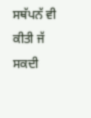ਸਥੱਪਨੱ ਵੀ ਕੀਤੀ ਜੱ ਸਕਦੀ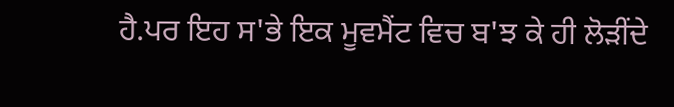ਹੈ.ਪਰ ਇਹ ਸ'ਭੇ ਇਕ ਮੂਵਮੈਂਟ ਵਿਚ ਬ'ਝ ਕੇ ਹੀ ਲੋੜੀਂਦੇ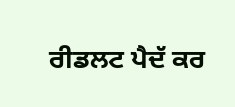ਰੀਡਲਟ ਪੈਦੱ ਕਰ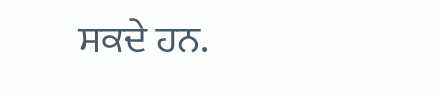ਸਕਦੇ ਹਨ.